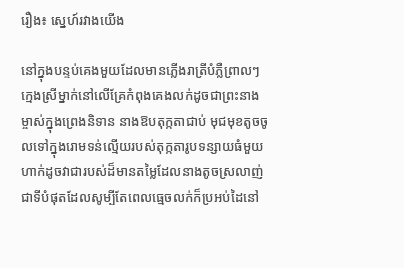រឿង៖ ស្នេហ៍រវាងយើង

នៅក្នុងបន្ទប់គេងមួយដែលមានភ្លើងរាត្រីបំភ្លឺព្រាលៗ ក្មេងស្រីម្នាក់នៅលើគ្រែកំពុងគេងលក់ដូចជាព្រះនាងម្ចាស់ក្នុងព្រេងនិទាន នាងឱបតុក្កតាជាប់ មុជមុខតូចចូលទៅក្នុងរោមទន់ល្មើយរបស់តុក្កតារូបទន្សាយធំមួយ ហាក់ដូចវាជារបស់ដ៏មានតម្លៃដែលនាងតូចស្រលាញ់ជាទីបំផុតដែលសូម្បីតែពេលធ្មេចលក់ក៏ប្រអប់ដៃនៅ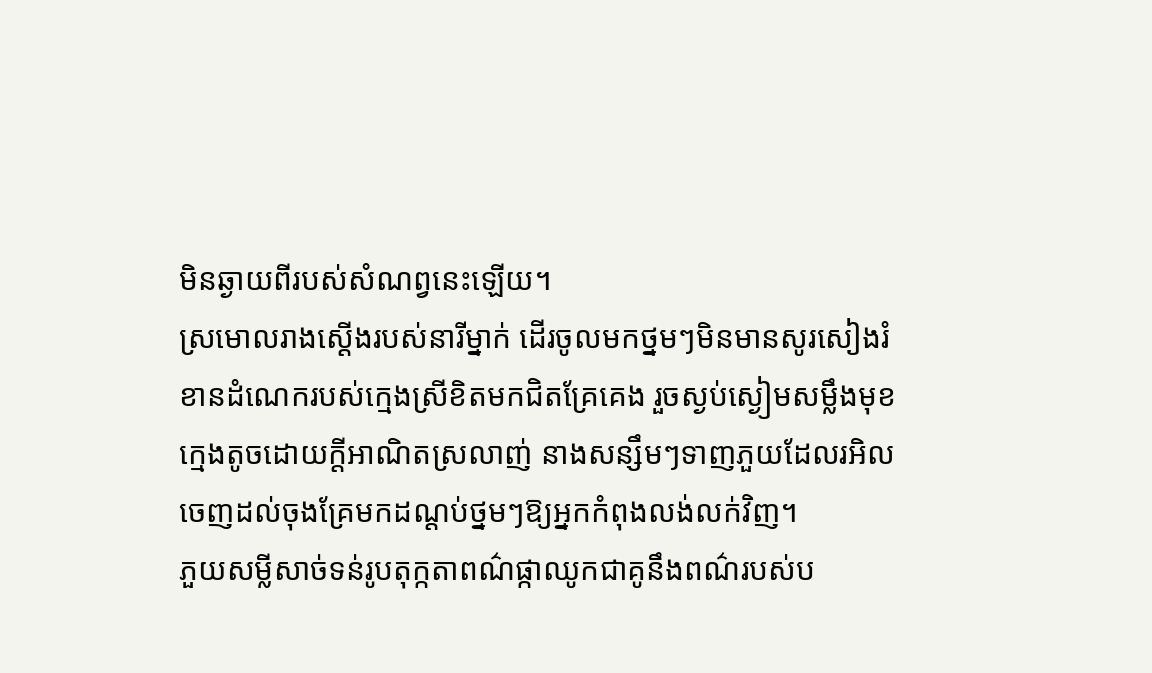មិនឆ្ងាយពីរបស់សំណព្វនេះឡើយ។
ស្រមោលរាងស្ដើងរបស់នារីម្នាក់ ដើរចូលមកថ្នមៗមិនមានសូរសៀងរំខានដំណេករបស់ក្មេងស្រីខិតមកជិតគ្រែគេង រួចស្ងប់ស្ងៀមសម្លឹងមុខក្មេងតូចដោយក្ដីអាណិតស្រលាញ់ នាងសន្សឹមៗទាញភួយដែលរអិលចេញដល់ចុងគ្រែមកដណ្ដប់ថ្នមៗឱ្យអ្នកកំពុងលង់លក់វិញ។
ភួយសម្លីសាច់ទន់រូបតុក្កតាពណ៌ផ្កាឈូកជាគូនឹងពណ៌របស់ប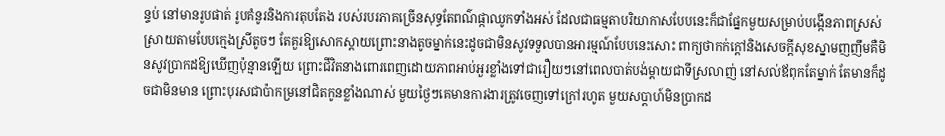ន្ទប់ នៅមានរូបផាត់ រូបគំនូរនិងការតុបតែង របស់របរភាគច្រើនសុទ្ធតែពណ៌ផ្កាឈូកទាំងអស់ ដែលជាធម្មតាបរិយាកាសបែបនេះក៏ជាផ្នែកមួយសម្រាប់បង្កើនភាពស្រស់ស្រាយតាមបែបក្មេងស្រីតូចៗ តែគួរឱ្យសោកស្ដាយព្រោះនាងតូចម្នាក់នេះដូចជាមិនសូវទទួលបានអារម្មណ៍បែបនេះសោះ ពាក្យថាកក់ក្ដៅនិងសេចក្ដីសុខស្នាមញញឹមគឺមិនសូវប្រាកដឱ្យឃើញប៉ុន្មានឡើយ ព្រោះជីវិតនាងពោរពេញដោយភាពអាប់អួរខ្លាំងទៅជារឿយៗនៅពេលបាត់បង់ម្ដាយជាទីស្រលាញ់ នៅសល់ឪពុកតែម្នាក់ តែមានក៏ដូចជាមិនមាន ព្រោះបុរសជាប៉ាកម្រនៅជិតកូនខ្លាំងណាស់ មួយថ្ងៃៗគេមានការងារត្រូវចេញទៅក្រៅរហូត មួយសប្តាហ៍មិនប្រាកដ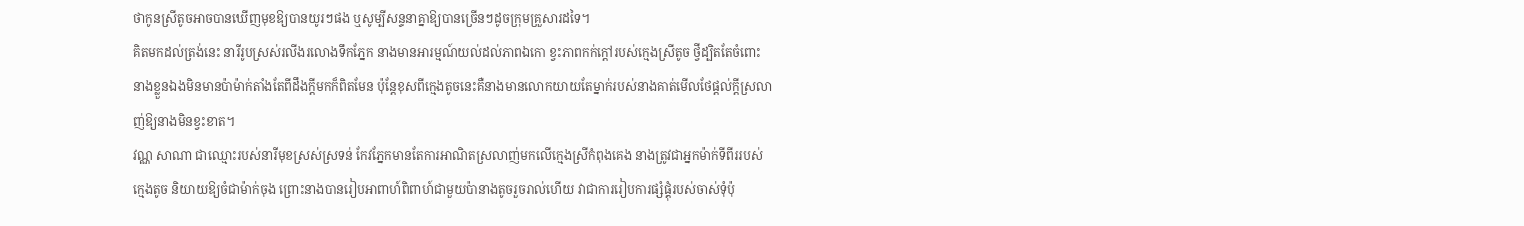ថាកូនស្រីតូចអាចបានឃើញមុខឱ្យបានយូរៗផង ឬសូម្បីសន្ទនាគ្នាឱ្យបានច្រើនៗដូចក្រុមគ្រួសារដទៃ។
គិតមកដល់ត្រង់នេះ នារីរូបស្រស់រលីងរលោងទឹកភ្នែក នាងមានអារម្មណ៍យល់ដល់ភាពឯកោ ខ្វះភាពកក់ក្ដៅរបស់ក្មេងស្រីតូច ថ្វីដ្បិតតែចំពោះនាងខ្លួនឯងមិនមានប៉ាម៉ាក់តាំងតែពីដឹងក្ដីមកក៏ពិតមែន ប៉ុន្តែខុសពីក្មេងតូចនេះគឺនាងមានលោកយាយតែម្នាក់របស់នាងគាត់មើលថែផ្ដល់ក្ដីស្រលាញ់ឱ្យនាងមិនខ្វះខាត។
វណ្ណ សាណា ជាឈ្មោះរបស់នារីមុខស្រស់ស្រទន់ កែវភ្នែកមានតែការអាណិតស្រលាញ់មកលើក្មេងស្រីកំពុងគេង នាងត្រូវជាអ្នកម៉ាក់ទីពីររបស់ក្មេងតូច និយាយឱ្យចំជាម៉ាក់ចុង ព្រោះនាងបានរៀបអាពាហ៍ពិពាហ៍ជាមួយប៉ានាងតូចរួចរាល់ហើយ វាជាការរៀបការផ្សំផ្គុំរបស់ចាស់ទុំប៉ុ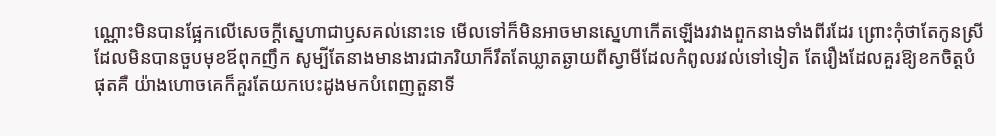ណ្ណោះមិនបានផ្អែកលើសេចក្ដីស្នេហាជាឫសគល់នោះទេ មើលទៅក៏មិនអាចមានស្នេហាកើតឡើងរវាងពួកនាងទាំងពីរដែរ ព្រោះកុំថាតែកូនស្រីដែលមិនបានចួបមុខឪពុកញឹក សូម្បីតែនាងមានងារជាភរិយាក៏រឹតតែឃ្លាតឆ្ងាយពីស្វាមីដែលកំពូលរវល់ទៅទៀត តែរឿងដែលគួរឱ្យខកចិត្តបំផុតគឺ យ៉ាងហោចគេក៏គួរតែយកបេះដូងមកបំពេញតួនាទី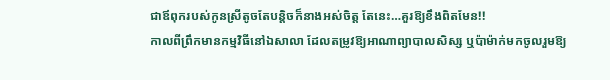ជាឪពុករបស់កូនស្រីតូចតែបន្តិចក៏នាងអស់ចិត្ត តែនេះ…គួរឱ្យខឹងពិតមែន!!
កាលពីព្រឹកមានកម្មវិធីនៅឯសាលា ដែលតម្រូវឱ្យអាណាព្យាបាលសិស្ស ឬប៉ាម៉ាក់មកចូលរួមឱ្យ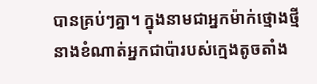បានគ្រប់ៗគ្នា។ ក្នុងនាមជាអ្នកម៉ាក់ថ្មោងថ្មីនាងខំណាត់អ្នកជាប៉ារបស់ក្មេងតូចតាំង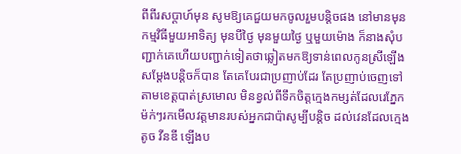ពីពីរសប្តាហ៍មុន សូមឱ្យគេជួយមកចូលរួមបន្តិចផង នៅមានមុនកម្មវិធីមួយអាទិត្យ មុនបីថ្ងៃ មុនមួយថ្ងៃ ឬមួយម៉ោង ក៏នាងសុំបញ្ជាក់គេហើយបញ្ជាក់ទៀតថាឆ្លៀតមកឱ្យទាន់ពេលកូនស្រីឡើងសម្ដែងបន្តិចក៏បាន តែគេបែរជាប្រញាប់ដែរ តែប្រញាប់ចេញទៅតាមខេត្តបាត់ស្រមោល មិនខ្វល់ពីទឹកចិត្តក្មេងកម្សត់ដែលរេភ្នែកម៉ក់ៗរកមើលវត្តមានរបស់អ្នកជាប៉ាសូម្បីបន្តិច ដល់វេនដែលក្មេងតូច វីនឌី ឡើងប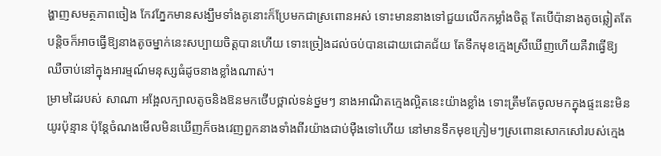ង្ហាញសមត្ថភាពចៀង កែវភ្នែកមានសង្ឃឹមទាំងគូនោះក៏ប្រែមកជាស្រពោនអស់ ទោះមាននាងទៅជួយលើកកម្លាំងចិត្ត តែបើប៉ានាងតូចឆ្លៀតតែបន្តិចក៏អាចធ្វើឱ្យនាងតូចម្នាក់នេះសប្បាយចិត្តបានហើយ ទោះច្រៀងដល់ចប់បានដោយជោគជ័យ តែទឹកមុខក្មេងស្រីឃើញហើយគឺវាធ្វើឱ្យឈឺចាប់នៅក្នុងអារម្មណ៍មនុស្សធំដូចនាងខ្លាំងណាស់។
ម្រាមដៃរបស់ សាណា អង្អែលក្បាលតូចនិងឱនមកថើបថ្ពាល់ទន់ថ្នមៗ នាងអាណិតក្មេងល្អិតនេះយ៉ាងខ្លាំង ទោះត្រឹមតែចូលមកក្នុងផ្ទះនេះមិនយូរប៉ុន្មាន ប៉ុន្តែចំណងមើលមិនឃើញក៏ចងវេញពួកនាងទាំងពីរយ៉ាងជាប់ម៉ឺងទៅហើយ នៅមានទឹកមុខក្រៀមៗស្រពោនសោកសៅរបស់ក្មេង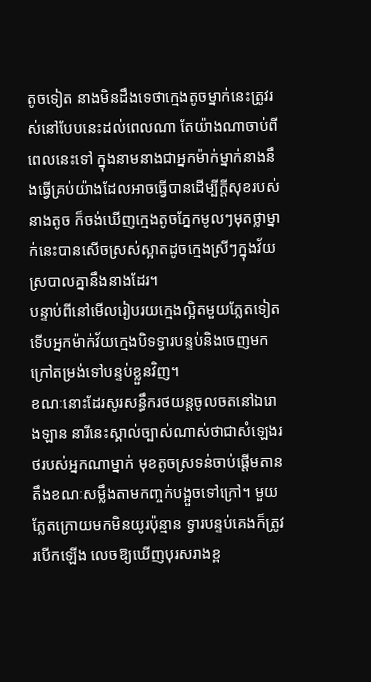តូចទៀត នាងមិនដឹងទេថាក្មេងតូចម្នាក់នេះត្រូវរស់នៅបែបនេះដល់ពេលណា តែយ៉ាងណាចាប់ពីពេលនេះទៅ ក្នុងនាមនាងជាអ្នកម៉ាក់ម្នាក់នាងនឹងធ្វើគ្រប់យ៉ាងដែលអាចធ្វើបានដើម្បីក្ដីសុខរបស់នាងតូច ក៏ចង់ឃើញក្មេងតូចភ្នែកមូលៗមុតថ្លាម្នាក់នេះបានសើចស្រស់ស្អាតដូចក្មេងស្រីៗក្នុងវ័យស្របាលគ្នានឹងនាងដែរ។
បន្ទាប់ពីនៅមើលរៀបរយក្មេងល្អិតមួយភ្លែតទៀត ទើបអ្នកម៉ាក់វ័យក្មេងបិទទ្វារបន្ទប់និងចេញមកក្រៅតម្រង់ទៅបន្ទប់ខ្លួនវិញ។
ខណៈនោះដែរសូរសន្ធឹករថយន្តចូលចតនៅឯរោងឡាន នារីនេះស្គាល់ច្បាស់ណាស់ថាជាសំឡេងរថរបស់អ្នកណាម្នាក់ មុខតូចស្រទន់ចាប់ផ្ដើមតានតឹងខណៈសម្លឹងតាមកញ្ចក់បង្អួចទៅក្រៅ។ មួយភ្លែតក្រោយមកមិនយូរប៉ុន្មាន ទ្វារបន្ទប់គេងក៏ត្រូវរបើកឡើង លេចឱ្យឃើញបុរសរាងខ្ព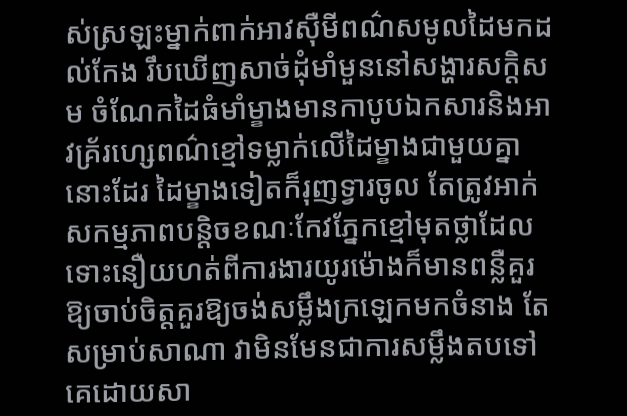ស់ស្រឡះម្នាក់ពាក់អាវស៊ឺមីពណ៌សមូលដៃមកដល់កែង រឹបឃើញសាច់ដុំមាំមួននៅសង្ហារសក្ដិសម ចំណែកដៃធំមាំម្ខាងមានកាបូបឯកសារនិងអាវគ្រ័រហ្សេពណ៌ខ្មៅទម្លាក់លើដៃម្ខាងជាមួយគ្នានោះដែរ ដៃម្ខាងទៀតក៏រុញទ្វារចូល តែត្រូវអាក់សកម្មភាពបន្តិចខណៈកែវភ្នែកខ្មៅមុតថ្លាដែលទោះនឿយហត់ពីការងារយូរម៉ោងក៏មានពន្លឺគួរឱ្យចាប់ចិត្តគួរឱ្យចង់សម្លឹងក្រឡេកមកចំនាង តែសម្រាប់សាណា វាមិនមែនជាការសម្លឹងតបទៅគេដោយសា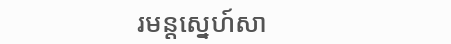រមន្តស្នេហ៍សា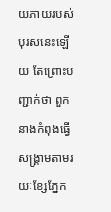យភាយរបស់បុរសនេះឡើយ តែព្រោះបញ្ជាក់ថា ពួកនាងកំពុងធ្វើសង្រ្គាមតាមរយៈខ្សែភ្នែក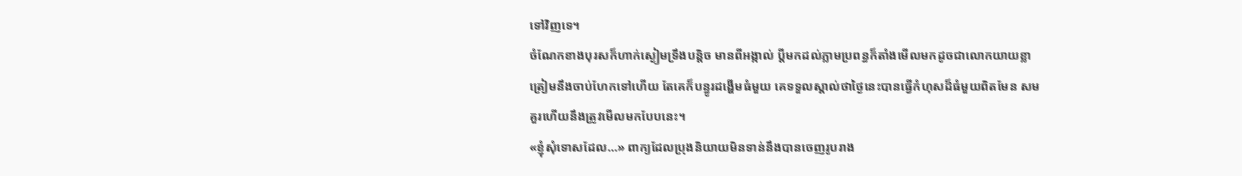ទៅវិញទេ។
ចំណែកខាងបុរសក៏ហាក់ស្ងៀមទ្រឹងបន្តិច មានពីអង្កាល់ ប្ដីមកដល់ភ្លាមប្រពន្ធក៏តាំងមើលមកដូចជាលោកយាយខ្លាត្រៀមនឹងចាប់ហែកទៅហើយ តែគេក៏បន្ធូរដង្ហើមធំមួយ គេទទួលស្គាល់ថាថ្ងៃនេះបានធ្វើកំហុសដ៏ធំមួយពិតមែន សមគួរហើយនឹងត្រូវមើលមកបែបនេះ។
«ខ្ញុំសុំទោសដែល…» ពាក្យដែលប្រុងនិយាយមិនទាន់នឹងបានចេញរូបរាង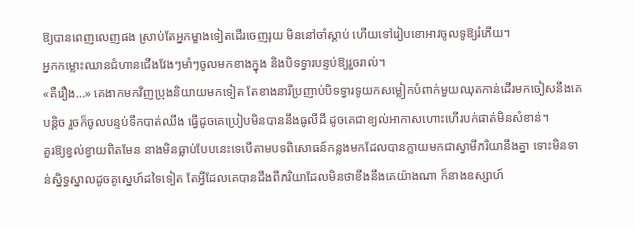ឱ្យបានពេញលេញផង ស្រាប់តែអ្នកម្ខាងទៀតដើរចេញរុយ មិននៅចាំស្ដាប់ ហើយទៅរៀបខោអាវចូលទូឱ្យរំភើយ។
អ្នកកម្លោះឈានជំហានជើងវែងៗមាំៗចូលមកខាងក្នុង និងបិទទ្វារបន្ទប់ឱ្យរួចរាល់។
«គឺរឿង…» គេងាកមកវិញប្រុងនិយាយមកទៀត តែខាងនារីប្រញាប់បិទទ្វារទូយកសម្លៀកបំពាក់មួយឈុតកាន់ដើរមកចៀសនឹងគេបន្តិច រួចក៏ចូលបន្ទប់ទឹកបាត់ឈឹង ធ្វើដូចគេប្រៀបមិនបាននឹងធូលីដី ដូចគេជាខ្យល់អាកាសហោះហើរបក់ផាត់មិនសំខាន់។
គួរឱ្យខ្វល់ខ្វាយពិតមែន នាងមិនធ្លាប់បែបនេះទេបើតាមបទពិសោធន៍កន្លងមកដែលបានក្លាយមកជាស្វាមីភរិយានឹងគ្នា ទោះមិនទាន់ស្និទ្ធស្នាលដូចគូស្នេហ៍ដទៃទៀត តែអ្វីដែលគេបានដឹងពីភរិយាដែលមិនថាខឹងនឹងគេយ៉ាងណា ក៏នាងឧស្សាហ៍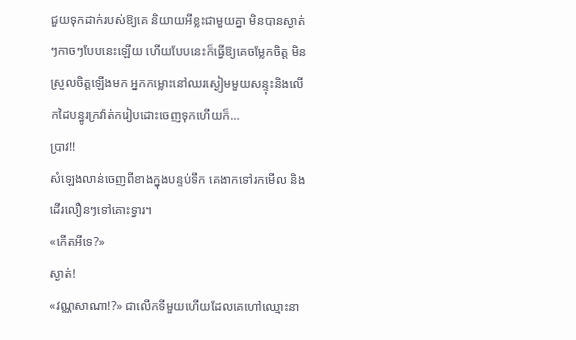ជួយទុកដាក់របស់ឱ្យគេ និយាយអីខ្លះជាមួយគ្នា មិនបានស្ងាត់ៗកាចៗបែបនេះឡើយ ហើយបែបនេះក៏ធ្វើឱ្យគេចម្លែកចិត្ត មិនស្រួលចិត្តឡើងមក អ្នកកម្លោះនៅឈរស្ងៀមមួយសន្ទុះនិងលើកដៃបន្ធូរក្រវ៉ាត់ករៀបដោះចេញទុកហើយក៏…
ប្រាវ!!
សំឡេងលាន់ចេញពីខាងក្នុងបន្ទប់ទឹក គេងាកទៅរកមើល និងដើរលឿនៗទៅគោះទ្វារ។
«កើតអីទេ?»
ស្ងាត់!
«វណ្ណសាណា!?» ជាលើកទីមួយហើយដែលគេហៅឈ្មោះនា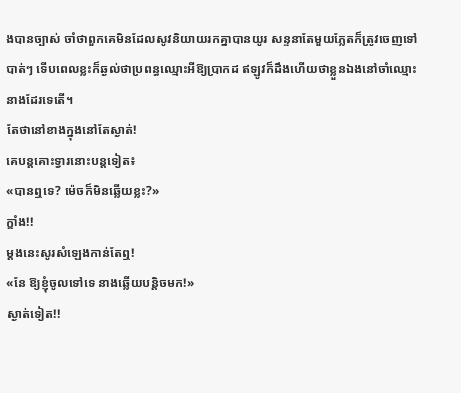ងបានច្បាស់ ចាំថាពួកគេមិនដែលសូវនិយាយរកគ្នាបានយូរ សន្ទនាតែមួយភ្លែតក៏ត្រូវចេញទៅបាត់ៗ ទើបពេលខ្លះក៏ឆ្ងល់ថាប្រពន្ធឈ្មោះអីឱ្យប្រាកដ ឥឡូវក៏ដឹងហើយថាខ្លួនឯងនៅចាំឈ្មោះនាងដែរទេតើ។
តែថានៅខាងក្នុងនៅតែស្ងាត់!
គេបន្តគោះទ្វារនោះបន្តទៀត៖
«បានឮទេ? ម៉េចក៏មិនឆ្លើយខ្លះ?»
ក្ឌាំង!!
ម្ដងនេះសូរសំឡេងកាន់តែឮ!
«នែ ឱ្យខ្ញុំចូលទៅទេ នាងឆ្លើយបន្តិចមក!»
ស្ងាត់ទៀត!!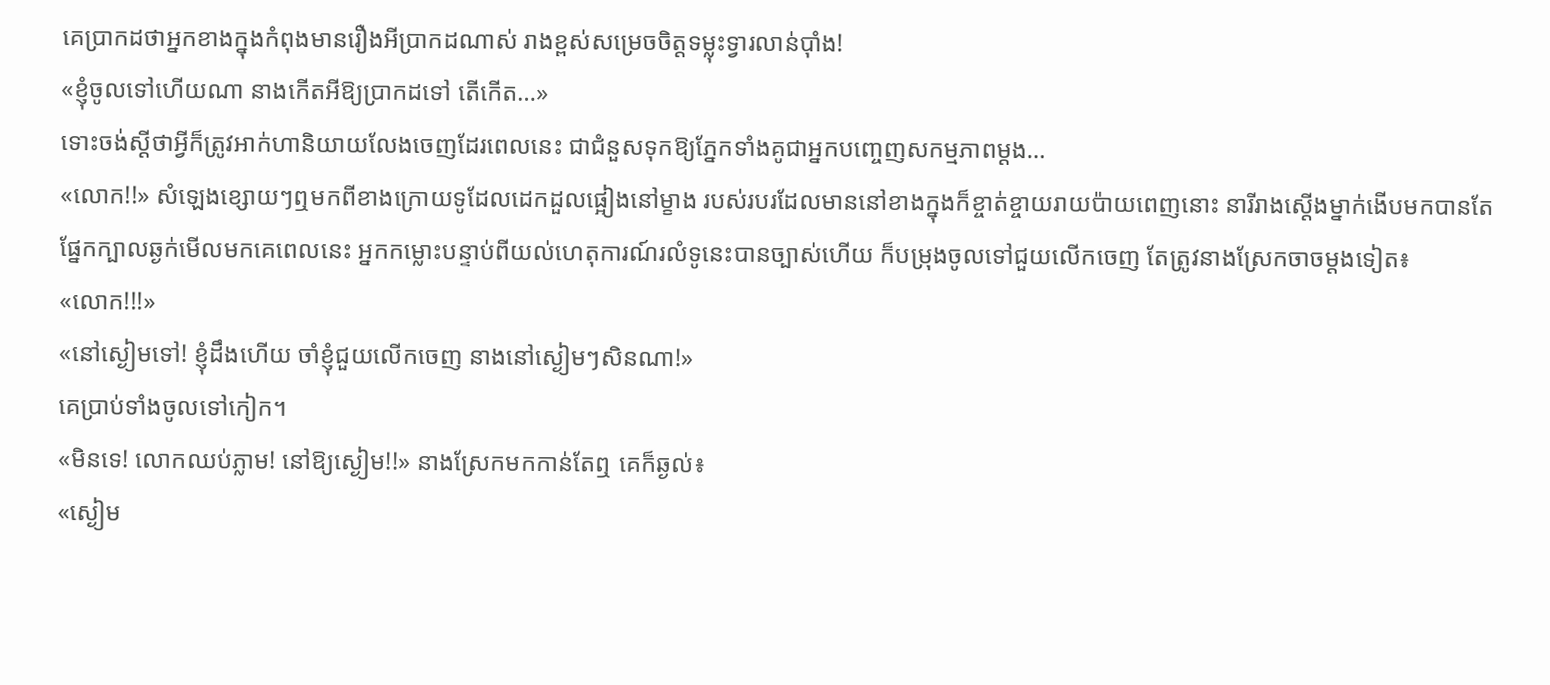គេប្រាកដថាអ្នកខាងក្នុងកំពុងមានរឿងអីប្រាកដណាស់ រាងខ្ពស់សម្រេចចិត្តទម្លុះទ្វារលាន់ប៉ាំង!
«ខ្ញុំចូលទៅហើយណា នាងកើតអីឱ្យប្រាកដទៅ តើកើត…»
ទោះចង់ស្ដីថាអ្វីក៏ត្រូវអាក់ហានិយាយលែងចេញដែរពេលនេះ ជាជំនួសទុកឱ្យភ្នែកទាំងគូជាអ្នកបញ្ចេញសកម្មភាពម្ដង…
«លោក!!» សំឡេងខ្សោយៗឮមកពីខាងក្រោយទូដែលដេកដួលផ្អៀងនៅម្ខាង របស់របរដែលមាននៅខាងក្នុងក៏ខ្ចាត់ខ្ចាយរាយប៉ាយពេញនោះ នារីរាងស្ដើងម្នាក់ងើបមកបានតែផ្នែកក្បាលឆ្ងក់មើលមកគេពេលនេះ អ្នកកម្លោះបន្ទាប់ពីយល់ហេតុការណ៍រលំទូនេះបានច្បាស់ហើយ ក៏បម្រុងចូលទៅជួយលើកចេញ តែត្រូវនាងស្រែកចាចម្ដងទៀត៖
«លោក!!!»
«នៅស្ងៀមទៅ! ខ្ញុំដឹងហើយ ចាំខ្ញុំជួយលើកចេញ នាងនៅស្ងៀមៗសិនណា!»
គេប្រាប់ទាំងចូលទៅកៀក។
«មិនទេ! លោកឈប់ភ្លាម! នៅឱ្យស្ងៀម!!» នាងស្រែកមកកាន់តែឮ គេក៏ឆ្ងល់៖
«ស្ងៀម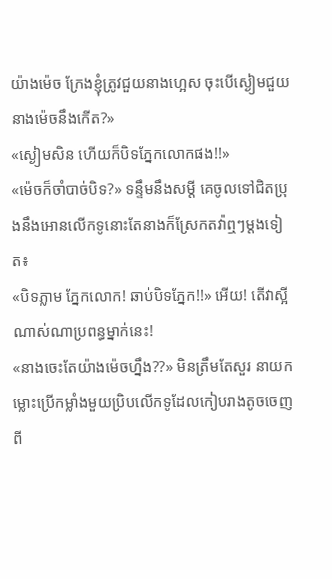យ៉ាងម៉េច ក្រែងខ្ញុំត្រូវជួយនាងហ្អេស ចុះបើស្ងៀមជួយនាងម៉េចនឹងកើត?»
«ស្ងៀមសិន ហើយក៏បិទភ្នែកលោកផង!!»
«ម៉េចក៏ចាំបាច់បិទ?» ទន្ទឹមនឹងសម្ដី គេចូលទៅជិតប្រុងនឹងអោនលើកទូនោះតែនាងក៏ស្រែកតវ៉ាឮៗម្ដងទៀត៖
«បិទភ្លាម ភ្នែកលោក! ឆាប់បិទភ្នែក!!» អើយ! តើវាស្អីណាស់ណាប្រពន្ធម្នាក់នេះ!
«នាងចេះតែយ៉ាងម៉េចហ្នឹង??» មិនត្រឹមតែសួរ នាយកម្លោះប្រើកម្លាំងមួយប្រិបលើកទូដែលកៀបរាងតូចចេញពី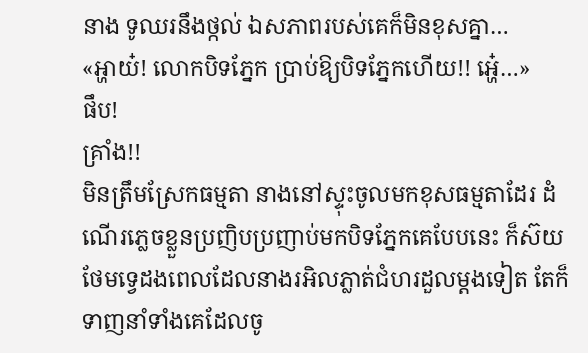នាង ទូឈរនឹងថ្កល់ ឯសភាពរបស់គេក៏មិនខុសគ្នា…
«អ្ហាយ៎! លោកបិទភ្នែក ប្រាប់ឱ្យបិទភ្នែកហើយ!! អ្ហេ៎…»
ផឹប!
គ្រាំង!!
មិនត្រឹមស្រែកធម្មតា នាងនៅស្ទុះចូលមកខុសធម្មតាដែរ ដំណើរភ្លេចខ្លួនប្រញិបប្រញាប់មកបិទភ្នែកគេបែបនេះ ក៏ស៊យថែមទ្វេដងពេលដែលនាងរអិលភ្លាត់ជំហរដួលម្ដងទៀត តែក៏ទាញនាំទាំងគេដែលចូ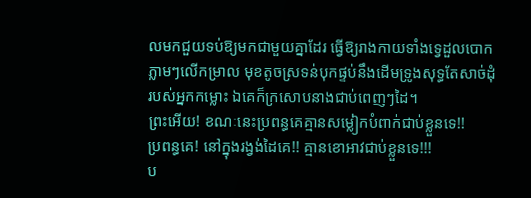លមកជួយទប់ឱ្យមកជាមួយគ្នាដែរ ធ្វើឱ្យរាងកាយទាំងទ្វេដួលបោកភ្លាមៗលើកម្រាល មុខតូចស្រទន់បុកផ្ទប់នឹងដើមទ្រូងសុទ្ធតែសាច់ដុំរបស់អ្នកកម្លោះ ឯគេក៏ក្រសោបនាងជាប់ពេញៗដៃ។
ព្រះអើយ! ខណៈនេះប្រពន្ធគេគ្មានសម្លៀកបំពាក់ជាប់ខ្លួនទេ!!
ប្រពន្ធគេ! នៅក្នុងរង្វង់ដៃគេ!! គ្មានខោអាវជាប់ខ្លួនទេ!!!
ប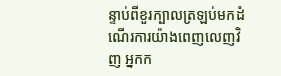ន្ទាប់ពីខួរក្បាលត្រឡប់មកដំណើរការយ៉ាងពេញលេញវិញ អ្នកក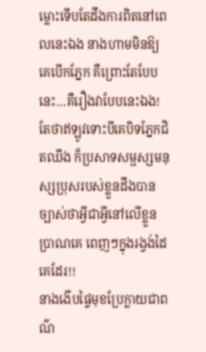ម្លោះទើបតែដឹងការពិតនៅពេលនេះឯង នាងហាមមិនឱ្យគេបើកភ្នែក គឺព្រោះតែបែបនេះ…គឺរឿងវាបែបនេះឯង! តែថាឥឡូវទោះបីគេបិទភ្នែកជិតឈឹង ក៏ប្រសាទសម្ផស្សមនុស្សប្រុសរបស់ខ្លួនដឹងបានច្បាស់ថាអ្វីជាអ្វីនៅលើខ្លួនប្រាណគេ ពេញៗក្នុងរង្វង់ដៃគេដែរ!!
នាងងើបផ្ទៃមុខប្រែក្លាយជាពណ៌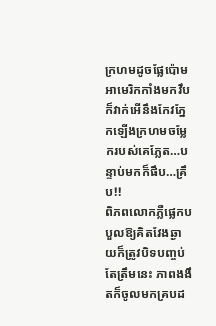ក្រហមដូចផ្លែប៉ោមអាមេរិកកាំងមកវឹប ក៏វាក់អើនឹងកែវភ្នែកឡើងក្រហមចម្លែករបស់គេភ្លែត…បន្ទាប់មកក៏ផឹប…គ្រឹប!!
ពិភពលោកភ្លឺផ្លេកបបួលឱ្យគិតវែងឆ្ងាយក៏ត្រូវបិទបញ្ចប់តែត្រឹមនេះ ភាពងងឹតក៏ចូលមកគ្របដ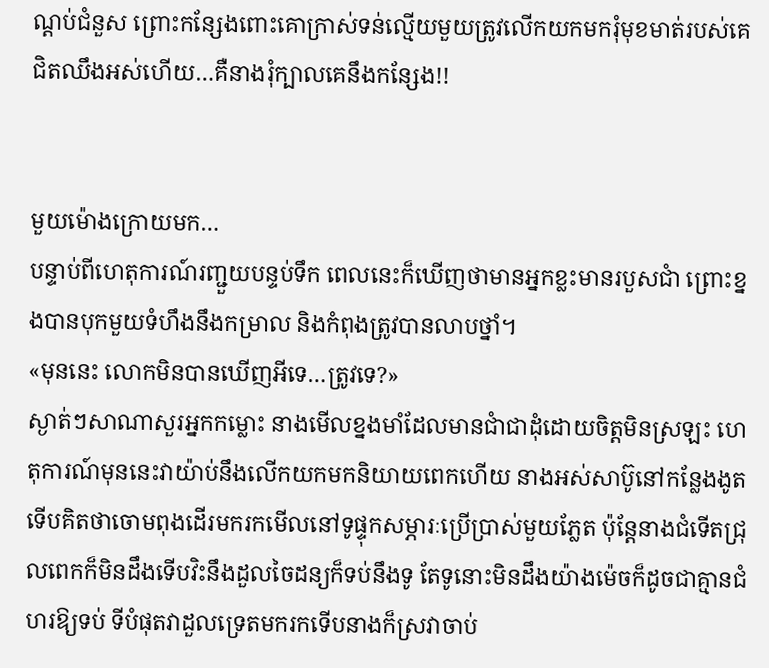ណ្ដប់ជំនួស ព្រោះកន្សែងពោះគោក្រាស់ទន់ល្មើយមួយត្រូវលើកយកមករុំមុខមាត់របស់គេជិតឈឹងអស់ហើយ…គឺនាងរុំក្បាលគេនឹងកន្សែង!!


មួយម៉ោងក្រោយមក…
បន្ទាប់ពីហេតុការណ៍រញ្ជួយបន្ទប់ទឹក ពេលនេះក៏ឃើញថាមានអ្នកខ្លះមានរបួសជាំ ព្រោះខ្នងបានបុកមួយទំហឹងនឹងកម្រាល និងកំពុងត្រូវបានលាបថ្នាំ។
«មុននេះ លោកមិនបានឃើញអីទេ…ត្រូវទេ?»
ស្ងាត់ៗសាណាសួរអ្នកកម្លោះ នាងមើលខ្នងមាំដែលមានជាំជាដុំដោយចិត្តមិនស្រឡះ ហេតុការណ៍មុននេះវាយ៉ាប់នឹងលើកយកមកនិយាយពេកហើយ នាងអស់សាប៊ូនៅកន្លែងងូត ទើបគិតថាចោមពុងដើរមករកមើលនៅទូផ្ទុកសម្ភារៈប្រើប្រាស់មួយភ្លែត ប៉ុនែ្តនាងជំទើតជ្រុលពេកក៏មិនដឹងទើបវិះនឹងដួលចៃដន្យក៏ទប់នឹងទូ តែទូនោះមិនដឹងយ៉ាងម៉េចក៏ដូចជាគ្មានជំហរឱ្យទប់ ទីបំផុតវាដួលទ្រេតមករកទើបនាងក៏ស្រវាចាប់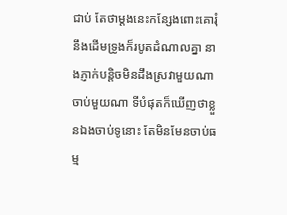ជាប់ តែថាម្ដងនេះកន្សែងពោះគោរុំនឹងដើមទ្រូងក៏របូតដំណាលគ្នា នាងភ្ញាក់បន្តិចមិនដឹងស្រវាមួយណាចាប់មួយណា ទីបំផុតក៏ឃើញថាខ្លួនឯងចាប់ទូនោះ តែមិនមែនចាប់ធម្ម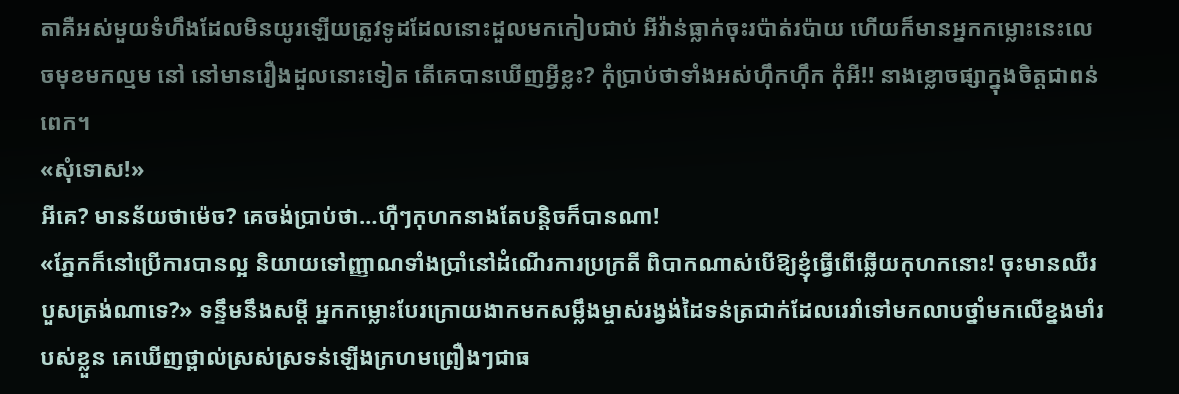តាគឺអស់មួយទំហឹងដែលមិនយូរឡើយត្រូវទូដដែលនោះដួលមកកៀបជាប់ អីវ៉ាន់ធ្លាក់ចុះរប៉ាត់រប៉ាយ ហើយក៏មានអ្នកកម្លោះនេះលេចមុខមកល្មម នៅ នៅមានរឿងដួលនោះទៀត តើគេបានឃើញអ្វីខ្លះ? កុំប្រាប់ថាទាំងអស់ហ៊ឹកហ៊ឹក កុំអី!! នាងខ្លោចផ្សាក្នុងចិត្តជាពន់ពេក។
«សុំទោស!»
អីគេ? មានន័យថាម៉េច? គេចង់ប្រាប់ថា…ហ៊ឺៗកុហកនាងតែបន្ដិចក៏បានណា!
«ភ្នែកក៏នៅប្រើការបានល្អ និយាយទៅញ្ញាណទាំងប្រាំនៅដំណើរការប្រក្រតី ពិបាកណាស់បើឱ្យខ្ញុំធ្វើពើឆ្លើយកុហកនោះ! ចុះមានឈឺរបួសត្រង់ណាទេ?» ទន្ទឹមនឹងសម្ដី អ្នកកម្លោះបែរក្រោយងាកមកសម្លឹងម្ចាស់រង្វង់ដៃទន់ត្រជាក់ដែលរេរាំទៅមកលាបថ្នាំមកលើខ្នងមាំរបស់ខ្លួន គេឃើញថ្ពាល់ស្រស់ស្រទន់ឡើងក្រហមព្រឿងៗជាធ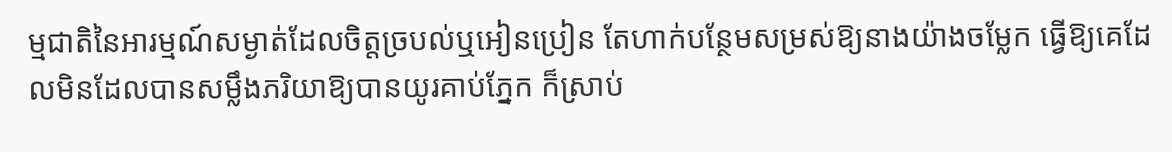ម្មជាតិនៃអារម្មណ៍សម្ងាត់ដែលចិត្តច្របល់ឬអៀនប្រៀន តែហាក់បន្ថែមសម្រស់ឱ្យនាងយ៉ាងចម្លែក ធ្វើឱ្យគេដែលមិនដែលបានសម្លឹងភរិយាឱ្យបានយូរគាប់ភ្នែក ក៏ស្រាប់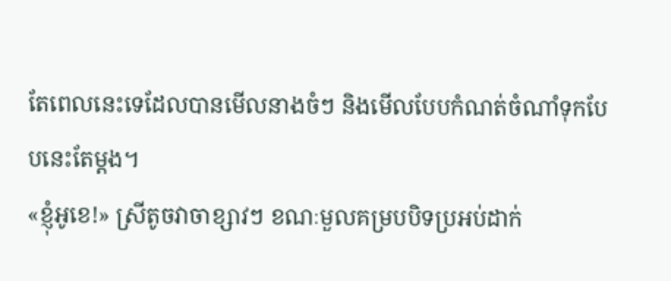តែពេលនេះទេដែលបានមើលនាងចំៗ និងមើលបែបកំណត់ចំណាំទុកបែបនេះតែម្ដង។
«ខ្ញុំអូខេ!» ស្រីតូចវាចាខ្សាវៗ ខណៈមួលគម្របបិទប្រអប់ដាក់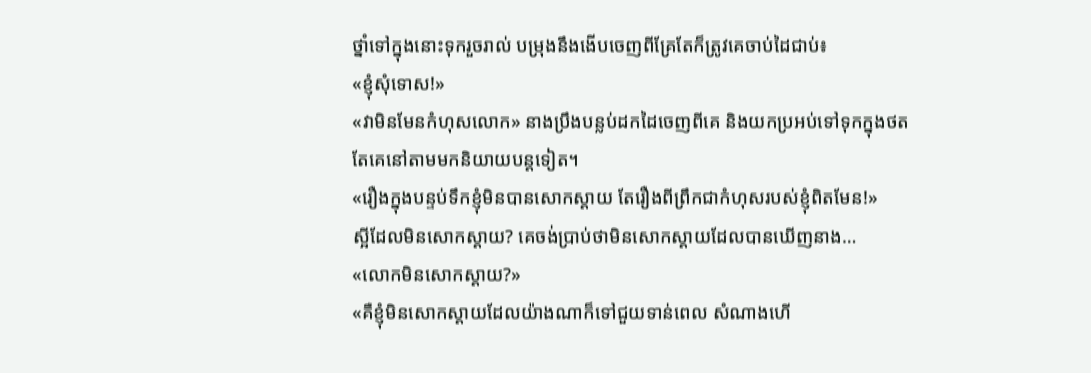ថ្នាំទៅក្នុងនោះទុករួចរាល់ បម្រុងនឹងងើបចេញពីគ្រែតែក៏ត្រូវគេចាប់ដៃជាប់៖
«ខ្ញុំសុំទោស!»
«វាមិនមែនកំហុសលោក» នាងប្រឹងបន្លប់ដកដៃចេញពីគេ និងយកប្រអប់ទៅទុកក្នុងថត តែគេនៅតាមមកនិយាយបន្តទៀត។
«រឿងក្នុងបន្ទប់ទឹកខ្ញុំមិនបានសោកស្ដាយ តែរឿងពីព្រឹកជាកំហុសរបស់ខ្ញុំពិតមែន!»
ស្អីដែលមិនសោកស្ដាយ? គេចង់ប្រាប់ថាមិនសោកស្ដាយដែលបានឃើញនាង…
«លោកមិនសោកស្ដាយ?»
«គឺខ្ញុំមិនសោកស្ដាយដែលយ៉ាងណាក៏ទៅជួយទាន់ពេល សំណាងហើ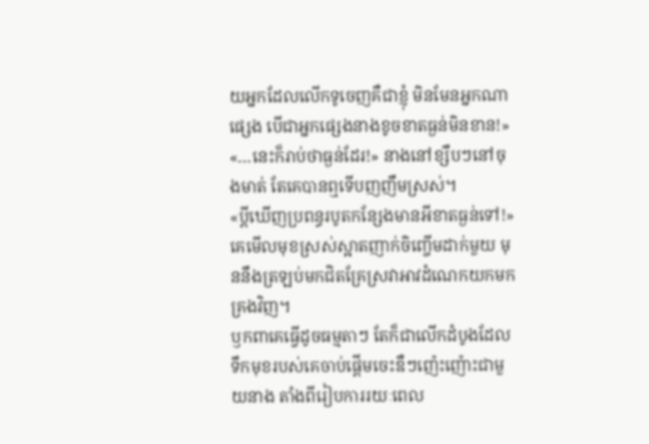យអ្នកដែលលើកទូចេញគឺជាខ្ញុំ មិនមែនអ្នកណាផ្សេង បើជាអ្នកផ្សេងនាងខូចខាតធ្ងន់មិនខាន!»
«…នេះក៏រាប់ថាធ្ងន់ដែរ!» នាងនៅខ្សឹបៗនៅចុងមាត់ តែគេបានឮទើបញញឹមស្រស់។
«ប្ដីឃើញប្រពន្ធរបូតកន្សែងមានអីខាតធ្ងន់ទៅ!» គេមើលមុខស្រស់ស្អាតញាក់ចិញ្ចើមដាក់មួយ មុននឹងត្រឡប់មកជិតគ្រែស្រវាអាវដំណេកយកមកគ្រងវិញ។
ឫកពាគេធ្វើដូចធម្មតាៗ តែក៏ជាលើកដំបូងដែលទឹកមុខរបស់គេចាប់ផ្ដើមចេះឌឺៗញ៉េះញ៉ោះជាមួយនាង តាំងពីរៀបការរយៈពេល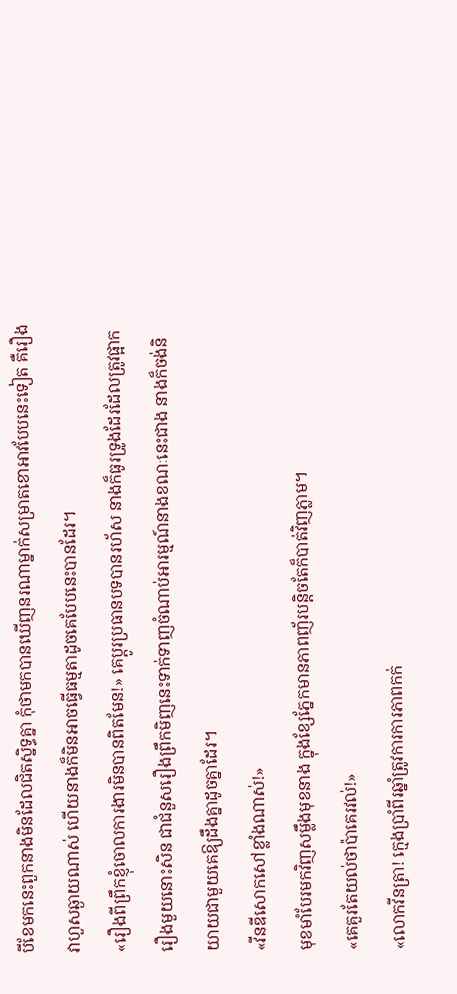បីខែមកនេះពួកនាងមិនដែលជិតស្និទ្ធគ្នា កុំថាមកបានឃើញនរណាម្នាក់សម្រាតខោអាវបែបនេះទៀត គឺរឿងវាហួសឆ្ងាយណាស់ ហើយនាងក៏មិនអាចធ្វើធម្មតាដូចគេបែបនេះបានដែរ។
«រឿងពីព្រឹកខ្ញុំចោលការងារមិនបានពិតមែន!» គេប្ដូរប្រធានបទបានរហ័ស នាងក៏ធូរទ្រូងដែរដែលត្រូវផ្អាករឿងមួយនោះសិន ជាជំនួសរឿងព្រឹកមិញនេះទាក់ទាញចំណាប់អារម្មណ៍នាងខណៈនេះជាង នាងក៏ចង់និយាយជាមួយគេឱ្យដឹងគ្នាដូចគ្នាដែរ។
«វីនឌីសោកសៅខ្លាំងណាស់!»
មុខមាំបែរមកវិញសម្លឹងមុខនាង ក្នុងខ្សែភ្នែកមានភាពញ័របន្តិចតែក៏បាត់វិញភ្លាម។
«គេគួរតែយល់ថាប៉ាគេរវល់!»
«លោកវីនត្រា! ក្មេងប្រាំពីរឆ្នាំត្រូវការការភាពកក់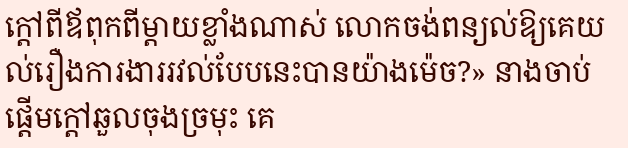ក្ដៅពីឪពុកពីម្ដាយខ្លាំងណាស់ លោកចង់ពន្យល់ឱ្យគេយល់រឿងការងាររវល់បែបនេះបានយ៉ាងម៉េច?» នាងចាប់ផ្ដើមក្ដៅឆួលចុងច្រមុះ គេ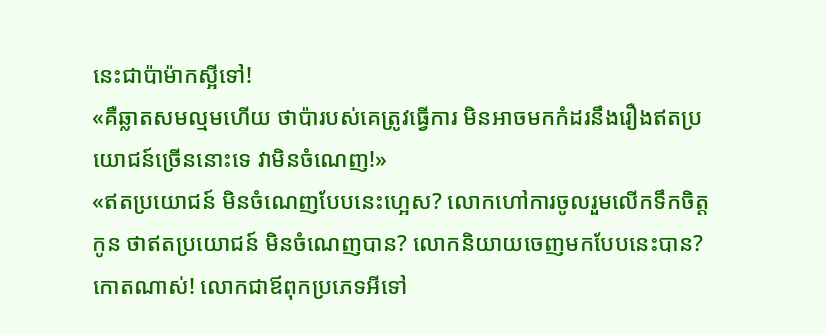នេះជាប៉ាម៉ាកស្អីទៅ!
«គឺឆ្លាតសមល្មមហើយ ថាប៉ារបស់គេត្រូវធ្វើការ មិនអាចមកកំដរនឹងរឿងឥតប្រយោជន៍ច្រើននោះទេ វាមិនចំណេញ!»
«ឥតប្រយោជន៍ មិនចំណេញបែបនេះហ្អេស? លោកហៅការចូលរួមលើកទឹកចិត្តកូន ថាឥតប្រយោជន៍ មិនចំណេញបាន? លោកនិយាយចេញមកបែបនេះបាន? កោតណាស់! លោកជាឪពុកប្រភេទអីទៅ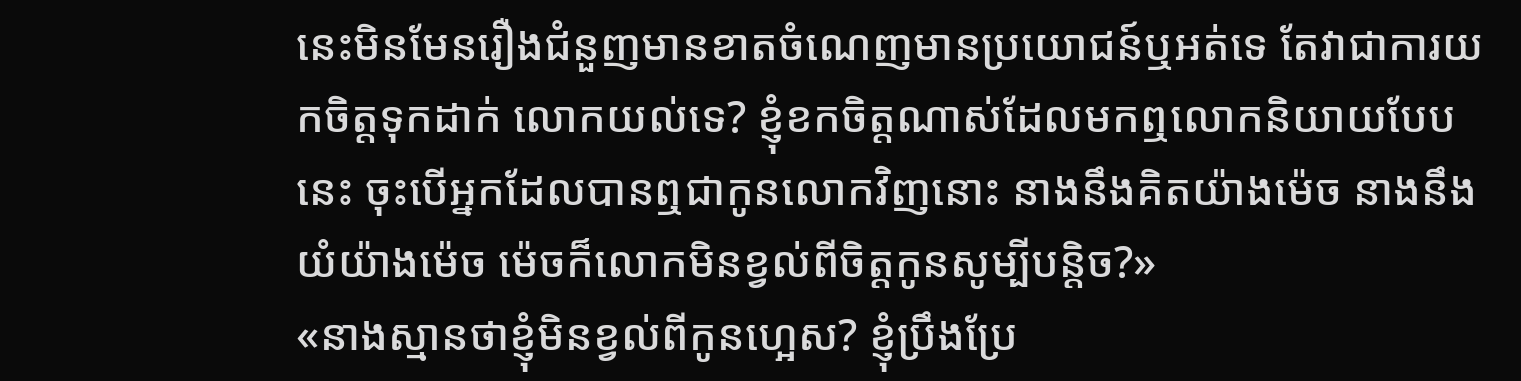នេះមិនមែនរឿងជំនួញមានខាតចំណេញមានប្រយោជន៍ឬអត់ទេ តែវាជាការយកចិត្តទុកដាក់ លោកយល់ទេ? ខ្ញុំខកចិត្តណាស់ដែលមកឮលោកនិយាយបែបនេះ ចុះបើអ្នកដែលបានឮជាកូនលោកវិញនោះ នាងនឹងគិតយ៉ាងម៉េច នាងនឹងយំយ៉ាងម៉េច ម៉េចក៏លោកមិនខ្វល់ពីចិត្តកូនសូម្បីបន្តិច?»
«នាងស្មានថាខ្ញុំមិនខ្វល់ពីកូនហ្អេស? ខ្ញុំប្រឹងប្រែ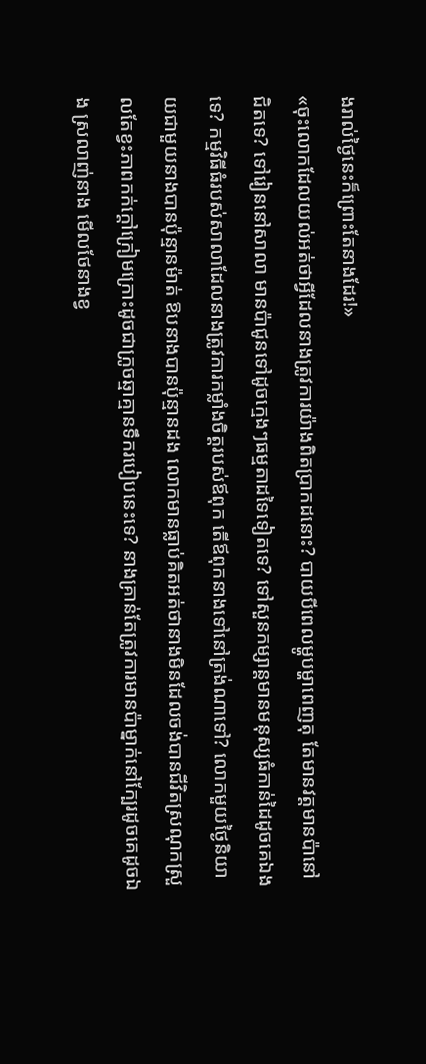ងរាល់ថ្ងៃនេះក៏ព្រោះតែនាងដែរ!»
«ចុះលោកដែលយល់អត់ថាអ្វីដែលនាងត្រូវការយ៉ាងពិតប្រាកដនោះ? បាយបីពេលម្ហូបម្ហាពេញតុ តែមានវត្តមានប៉ានៅជិតទេ? ទៅរៀននៅសាលា មានប៉ាជូនទៅដូចក្មេងៗធម្មតាដទៃទៀតទេ? ទៅសួនកម្សាន្តមានមនុស្សធំកាន់ដៃដូចគេឯងទេ? កម្មវិធីធំរបស់សាលាដែលនាងត្រូវការកម្លាំងចិត្តរបស់ឪពុក តើឪពុកនាងទៅនៅត្រង់ណាទៅ? លោកមួយថ្ងៃនិយាយជាមួយនាងបានប៉ុន្មានម៉ាត់ ឱបនាងបានប៉ុន្មានដង លោកមានធ្លាប់គិតអត់ថានាងមិនដែលចង់បានជីវិតស្រណុកស្រួលតែខ្វះភាពកក់ក្ដៅក្រៀមក្រោះដូចជាក្រូចឆ្មាគ្មានទឹករបៀបនេះទេ? នាងគ្រាន់តែត្រូវការមានប៉ាម្នាក់នៅក្បែរដូចគេដូចឯង ស្រលាញ់នាង មើលថែនាងខ្វ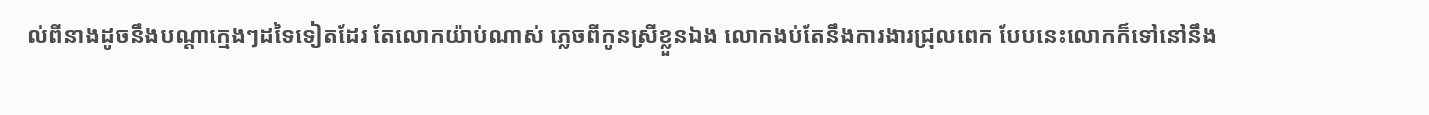ល់ពីនាងដូចនឹងបណ្ដាក្មេងៗដទៃទៀតដែរ តែលោកយ៉ាប់ណាស់ ភ្លេចពីកូនស្រីខ្លួនឯង លោកងប់តែនឹងការងារជ្រុលពេក បែបនេះលោកក៏ទៅនៅនឹង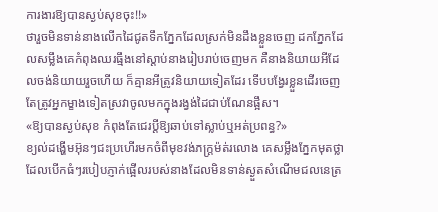ការងារឱ្យបានស្ងប់សុខចុះ!!»
ថារួចមិនទាន់នាងលើកដៃជូតទឹកភ្នែកដែលស្រក់មិនដឹងខ្លួនចេញ ដកភ្នែកដែលសម្លឹងគេកំពុងឈរធ្មឹងនៅស្ដាប់នាងរៀបរាប់ចេញមក គឺនាងនិយាយអីដែលចង់និយាយរួចហើយ ក៏គ្មានអីត្រូវនិយាយទៀតដែរ ទើបបង្វែរខ្លួនដើរចេញ តែត្រូវអ្នកម្ខាងទៀតស្រវាចូលមកក្នុងរង្វង់ដៃជាប់ណែនផ្អឹស។
«ឱ្យបានស្ងប់សុខ កំពុងតែជេរប្ដីឱ្យឆាប់ទៅស្លាប់ឬអត់ប្រពន្ធ?»
ខ្យល់ដង្ហើមអ៊ុនៗជះប្រហើរមកចំពីមុខវង់ភក្ត្រម៉ត់រលោង គេសម្លឹងភ្នែកមុតថ្លាដែលបើកធំៗរបៀបភ្ញាក់ផ្អើលរបស់នាងដែលមិនទាន់ស្ងួតសំណើមជលនេត្រ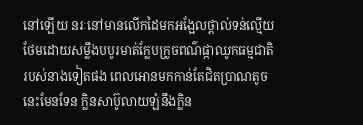នៅឡើយ នរៈនៅមានលើកដៃមកអង្អែលថ្ពាល់ទន់ល្មើយ ថែមដោយសម្លឹងបបូរមាត់ក្លែបក្រូចពណ៌ផ្កាឈូកធម្មជាតិរបស់នាងទៀតផង ពេលអោនមកកាន់តែជិតប្រាណតូចនេះមែនទែន ក្លិនសាប៊ូលាយឡំនឹងក្លិន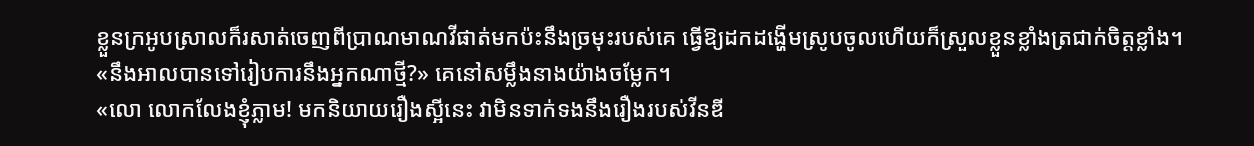ខ្លួនក្រអូបស្រាលក៏រសាត់ចេញពីប្រាណមាណវីផាត់មកប៉ះនឹងច្រមុះរបស់គេ ធ្វើឱ្យដកដង្ហើមស្រូបចូលហើយក៏ស្រួលខ្លួនខ្លាំងត្រជាក់ចិត្តខ្លាំង។
«នឹងអាលបានទៅរៀបការនឹងអ្នកណាថ្មី?» គេនៅសម្លឹងនាងយ៉ាងចម្លែក។
«លោ លោកលែងខ្ញុំភ្លាម! មកនិយាយរឿងស្អីនេះ វាមិនទាក់ទងនឹងរឿងរបស់វីនឌី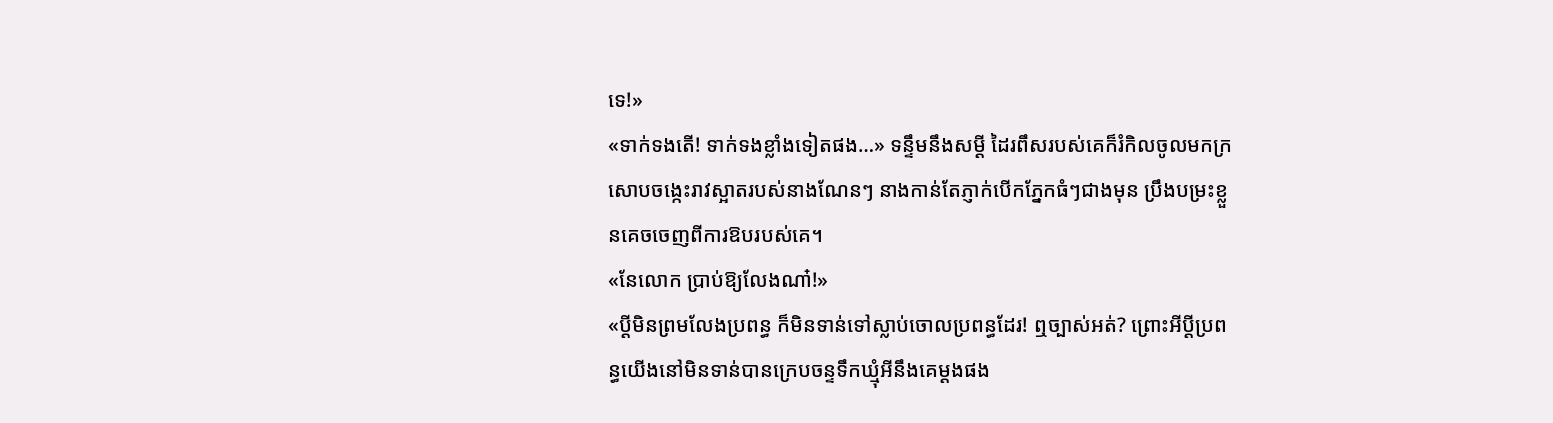ទេ!»
«ទាក់ទងតើ! ទាក់ទងខ្លាំងទៀតផង…» ទន្ទឹមនឹងសម្ដី ដៃរពឹសរបស់គេក៏រំកិលចូលមកក្រសោបចង្កេះរាវស្អាតរបស់នាងណែនៗ នាងកាន់តែភ្ញាក់បើកភ្នែកធំៗជាងមុន ប្រឹងបម្រះខ្លួនគេចចេញពីការឱបរបស់គេ។
«នែលោក ប្រាប់ឱ្យលែងណា៎!»
«ប្ដីមិនព្រមលែងប្រពន្ធ ក៏មិនទាន់ទៅស្លាប់ចោលប្រពន្ធដែរ! ឮច្បាស់អត់? ព្រោះអីប្ដីប្រពន្ធយើងនៅមិនទាន់បានក្រេបចន្ទទឹកឃ្មុំអីនឹងគេម្ដងផង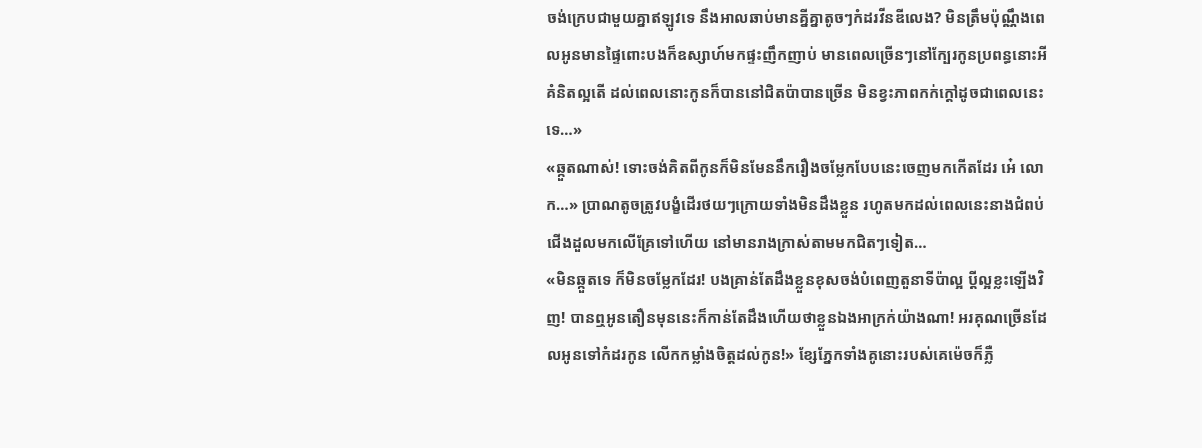ចង់ក្រេបជាមួយគ្នាឥឡូវទេ នឹងអាលឆាប់មានគ្នីគ្នាតូចៗកំដរវីនឌីលេង? មិនត្រឹមប៉ុណ្ណឹងពេលអូនមានផ្ទៃពោះបងក៏ឧស្សាហ៍មកផ្ទះញឹកញាប់ មានពេលច្រើនៗនៅក្បែរកូនប្រពន្ធនោះអី គំនិតល្អតើ ដល់ពេលនោះកូនក៏បាននៅជិតប៉ាបានច្រើន មិនខ្វះភាពកក់ក្ដៅដូចជាពេលនេះទេ…»
«ឆ្កួតណាស់! ទោះចង់គិតពីកូនក៏មិនមែននឹករឿងចម្លែកបែបនេះចេញមកកើតដែរ អេ៎ លោក…» ប្រាណតូចត្រូវបង្ខំដើរថយៗក្រោយទាំងមិនដឹងខ្លួន រហូតមកដល់ពេលនេះនាងជំពប់ជើងដួលមកលើគ្រែទៅហើយ នៅមានរាងក្រាស់តាមមកជិតៗទៀត…
«មិនឆ្កួតទេ ក៏មិនចម្លែកដែរ! បងគ្រាន់តែដឹងខ្លួនខុសចង់បំពេញតួនាទីប៉ាល្អ ប្ដីល្អខ្លះឡើងវិញ! បានឮអូនតឿនមុននេះក៏កាន់តែដឹងហើយថាខ្លួនឯងអាក្រក់យ៉ាងណា! អរគុណច្រើនដែលអូនទៅកំដរកូន លើកកម្លាំងចិត្តដល់កូន!» ខ្សែភ្នែកទាំងគូនោះរបស់គេម៉េចក៏ភ្លឺ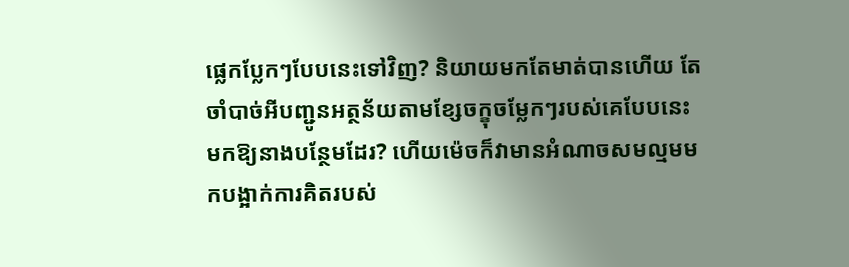ផ្លេកប្លែកៗបែបនេះទៅវិញ? និយាយមកតែមាត់បានហើយ តែចាំបាច់អីបញ្ជូនអត្ថន័យតាមខ្សែចក្ខុចម្លែកៗរបស់គេបែបនេះមកឱ្យនាងបន្ថែមដែរ? ហើយម៉េចក៏វាមានអំណាចសមល្មមមកបង្អាក់ការគិតរបស់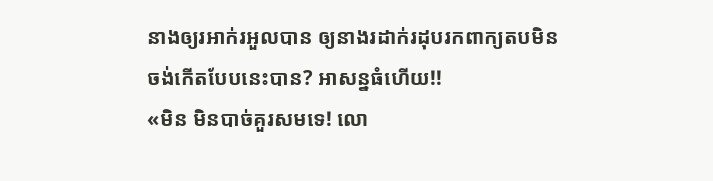នាងឲ្យរអាក់រអួលបាន ឲ្យនាងរដាក់រដុបរកពាក្យតបមិនចង់កើតបែបនេះបាន? អាសន្នធំហើយ!!
«មិន មិនបាច់គួរសមទេ! លោ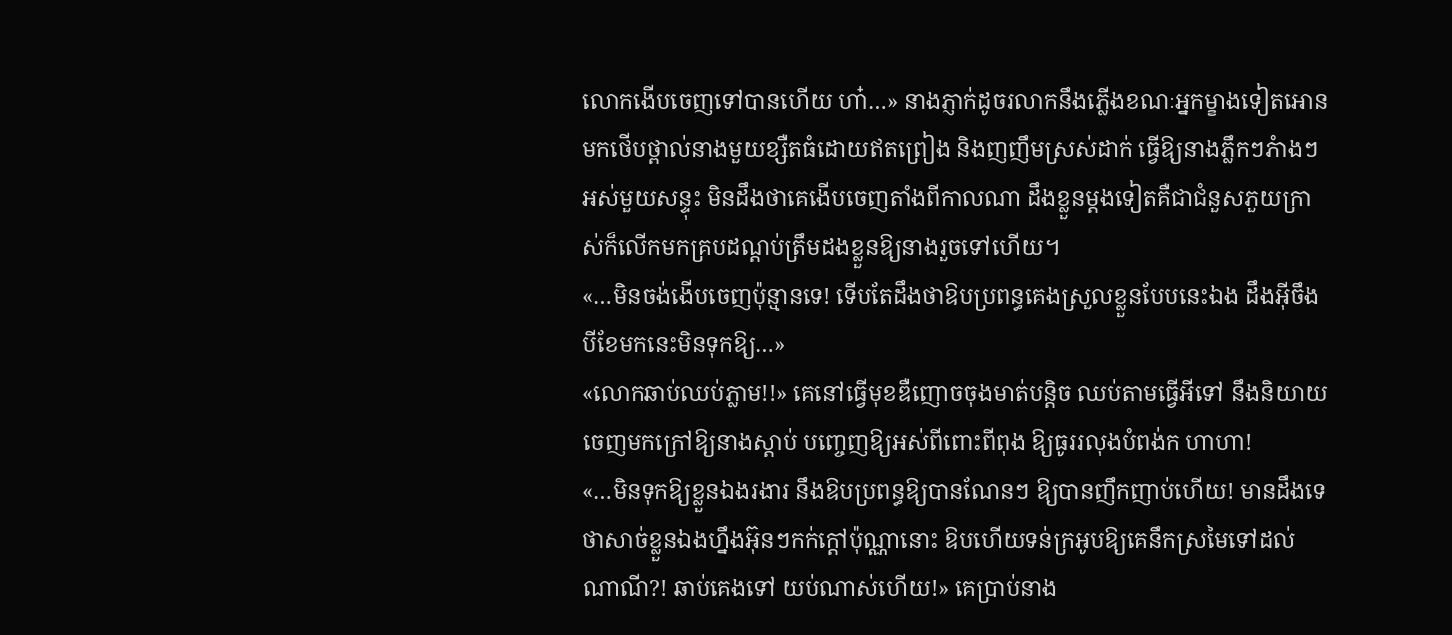លោកងើបចេញទៅបានហើយ ហា៎…» នាងភ្ញាក់ដូចរលាកនឹងភ្លើងខណៈអ្នកម្ខាងទៀតអោនមកថើបថ្ពាល់នាងមួយខ្សឺតធំដោយឥតព្រៀង និងញញឹមស្រស់ដាក់ ធ្វើឱ្យនាងភ្លឹកៗភំាងៗអស់មួយសន្ទុះ មិនដឹងថាគេងើបចេញតាំងពីកាលណា ដឹងខ្លួនម្ដងទៀតគឺជាជំនួសភួយក្រាស់ក៏លើកមកគ្របដណ្ដប់ត្រឹមដងខ្លួនឱ្យនាងរួចទៅហើយ។
«…មិនចង់ងើបចេញប៉ុន្មានទេ! ទើបតែដឹងថាឱបប្រពន្ធគេងស្រួលខ្លួនបែបនេះឯង ដឹងអ៊ីចឹងបីខែមកនេះមិនទុកឱ្យ…»
«លោកឆាប់ឈប់ភ្លាម!!» គេនៅធ្វើមុខឌឺញោចចុងមាត់បន្តិច ឈប់តាមធ្វើអីទៅ នឹងនិយាយចេញមកក្រៅឱ្យនាងស្ដាប់ បញ្ចេញឱ្យអស់ពីពោះពីពុង ឱ្យធូររលុងបំពង់ក ហាហា!
«…មិនទុកឱ្យខ្លួនឯងរងារ នឹងឱបប្រពន្ធឱ្យបានណែនៗ ឱ្យបានញឹកញាប់ហើយ! មានដឹងទេថាសាច់ខ្លួនឯងហ្នឹងអ៊ុនៗកក់ក្ដៅប៉ុណ្ណានោះ ឱបហើយទន់ក្រអូបឱ្យគេនឹកស្រមៃទៅដល់ណាណី?! ឆាប់គេងទៅ យប់ណាស់ហើយ!» គេប្រាប់នាង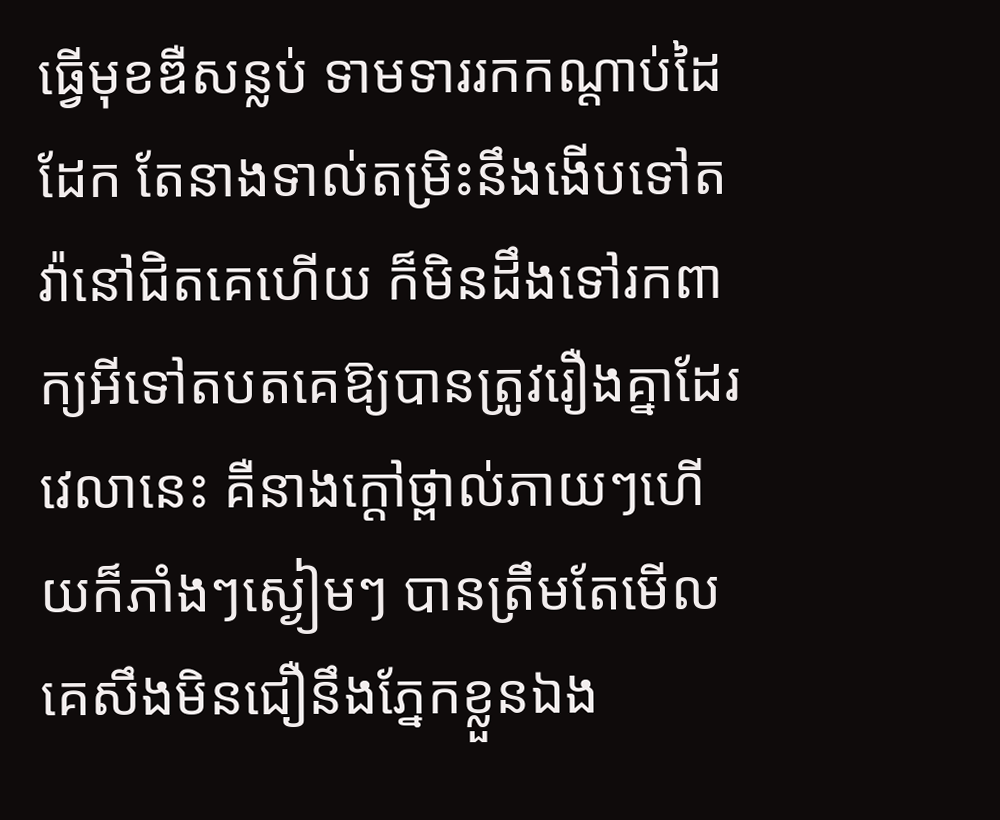ធ្វើមុខឌឺសន្លប់ ទាមទាររកកណ្ដាប់ដៃដែក តែនាងទាល់តម្រិះនឹងងើបទៅតវ៉ានៅជិតគេហើយ ក៏មិនដឹងទៅរកពាក្យអីទៅតបតគេឱ្យបានត្រូវរឿងគ្នាដែរវេលានេះ គឺនាងក្ដៅថ្ពាល់ភាយៗហើយក៏ភាំងៗស្ងៀមៗ បានត្រឹមតែមើលគេសឹងមិនជឿនឹងភ្នែកខ្លួនឯង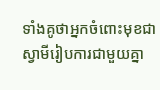ទាំងគូថាអ្នកចំពោះមុខជាស្វាមីរៀបការជាមួយគ្នា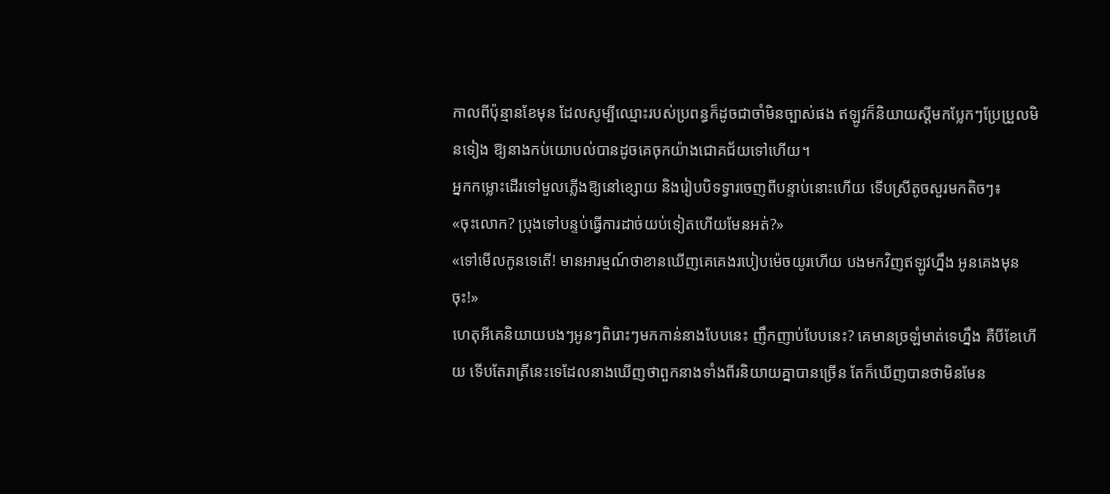កាលពីប៉ុន្មានខែមុន ដែលសូម្បីឈ្មោះរបស់ប្រពន្ធក៏ដូចជាចាំមិនច្បាស់ផង ឥឡូវក៏និយាយស្ដីមកប្លែកៗប្រែប្រួលមិនទៀង ឱ្យនាងកប់យោបល់បានដូចគេចុកយ៉ាងជោគជ័យទៅហើយ។
អ្នកកម្លោះដើរទៅមួលភ្លើងឱ្យនៅខ្សោយ និងរៀបបិទទ្វារចេញពីបន្ទាប់នោះហើយ ទើបស្រីតូចសួរមកតិចៗ៖
«ចុះលោក? ប្រុងទៅបន្ទប់ធ្វើការដាច់យប់ទៀតហើយមែនអត់?»
«ទៅមើលកូនទេតើ! មានអារម្មណ៍ថាខានឃើញគេគេងរបៀបម៉េចយូរហើយ បងមកវិញឥឡូវហ្នឹង អូនគេងមុនចុះ!»
ហេតុអីគេនិយាយបងៗអូនៗពិរោះៗមកកាន់នាងបែបនេះ ញឹកញាប់បែបនេះ? គេមានច្រឡំមាត់ទេហ្នឹង គឺបីខែហើយ ទើបតែរាត្រីនេះទេដែលនាងឃើញថាពួកនាងទាំងពីរនិយាយគ្នាបានច្រើន តែក៏ឃើញបានថាមិនមែន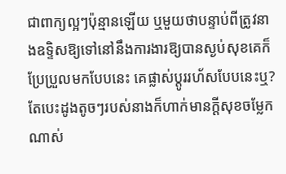ជាពាក្យល្អៗប៉ុន្មានឡើយ ឬមួយថាបន្ទាប់ពីត្រូវនាងឧទ្ទិសឱ្យទៅនៅនឹងការងារឱ្យបានស្ងប់សុខគេក៏ប្រែប្រួលមកបែបនេះ គេផ្លាស់ប្ដូររហ័សបែបនេះឬ? តែបេះដូងតូចៗរបស់នាងក៏ហាក់មានក្ដីសុខចម្លែកណាស់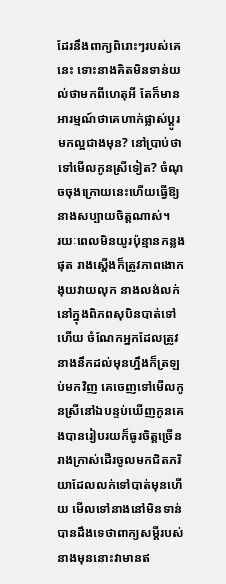ដែរនឹងពាក្យពិរោះៗរបស់គេនេះ ទោះនាងគិតមិនទាន់យល់ថាមកពីហេតុអី តែក៏មានអារម្មណ៍ថាគេហាក់ផ្លាស់ប្តូរមកល្អជាងមុន? នៅប្រាប់ថាទៅមើលកូនស្រីទៀត? ចំណុចចុងក្រោយនេះហើយធ្វើឱ្យនាងសប្បាយចិត្តណាស់។
រយៈពេលមិនយូរប៉ុន្មានកន្លងផុត រាងស្ដើងក៏ត្រូវភាពងោកងុយវាយលុក នាងលង់លក់នៅក្នុងពិភពសុបិនបាត់ទៅហើយ ចំណែកអ្នកដែលត្រូវនាងនឹកដល់មុនហ្នឹងក៏ត្រឡប់មកវិញ គេចេញទៅមើលកូនស្រីនៅឯបន្ទប់ឃើញកូនគេងបានរៀបរយក៏ធូរចិត្តច្រើន រាងក្រាស់ដើរចូលមកជិតភរិយាដែលលក់ទៅបាត់មុនហើយ មើលទៅនាងនៅមិនទាន់បានដឹងទេថាពាក្យសម្ដីរបស់នាងមុននោះវាមានឥ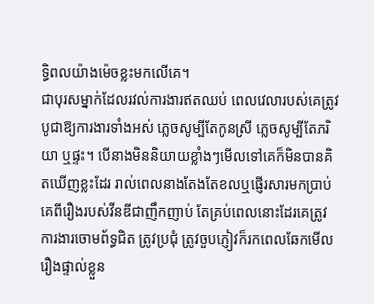ទ្ធិពលយ៉ាងម៉េចខ្លះមកលើគេ។
ជាបុរសម្នាក់ដែលរវល់ការងារឥតឈប់ ពេលវេលារបស់គេត្រូវបូជាឱ្យការងារទាំងអស់ ភ្លេចសូម្បីតែកូនស្រី ភ្លេចសូម្បីតែភរិយា ឬផ្ទះ។ បើនាងមិននិយាយខ្លាំងៗមើលទៅគេក៏មិនបានគិតឃើញខ្លះដែរ រាល់ពេលនាងតែងតែខលឬផ្ញើរសារមកប្រាប់គេពីរឿងរបស់វីនឌីជាញឹកញាប់ តែគ្រប់ពេលនោះដែរគេត្រូវការងារចោមព័ទ្ធជិត ត្រូវប្រជុំ ត្រូវចួបភ្ញៀវក៏រកពេលឆែកមើលរឿងផ្ទាល់ខ្លួន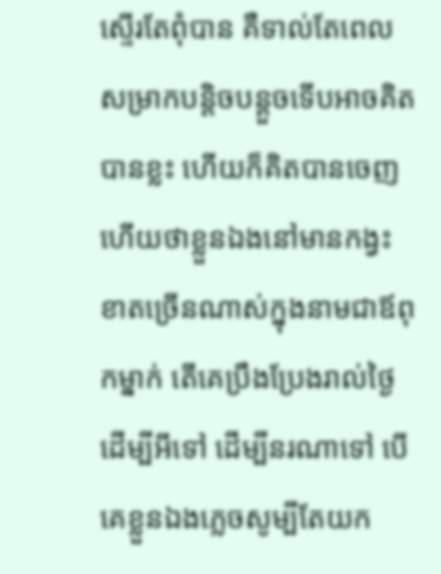ស្ទើរតែពុំបាន គឺទាល់តែពេលសម្រាកបន្ដិចបន្ដួចទើបអាចគិតបានខ្លះ ហើយក៏គិតបានចេញហើយថាខ្លួនឯងនៅមានកង្វះខាតច្រើនណាស់ក្នុងនាមជាឪពុកម្នាក់ តើគេប្រឹងប្រែងរាល់ថ្ងៃដើម្បីអីទៅ ដើម្បីនរណាទៅ បើគេខ្លួនឯងភ្លេចសូម្បីតែយក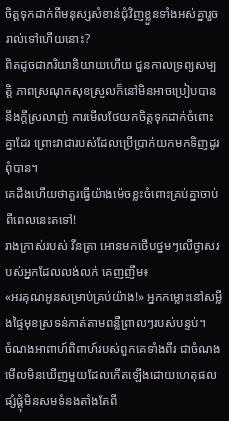ចិត្តទុកដាក់ពីមនុស្សសំខាន់ជុំវិញខ្លួនទាំងអស់គ្នារួចរាល់ទៅហើយនោះ?
ពិតដូចជាភរិយានិយាយហើយ ជួនកាលទ្រព្យសម្បត្តិ ភាពស្រណុកសុខស្រួលក៏នៅមិនអាចប្រៀបបាននឹងក្ដីស្រលាញ់ ការមើលថែយកចិត្តទុកដាក់ចំពោះគ្នាដែរ ព្រោះវាជារបស់ដែលប្រើប្រាក់យកមកទិញដូរពុំបាន។
គេដឹងហើយថាគួរធ្វើយ៉ាងម៉េចខ្លះចំពោះគ្រប់គ្នាចាប់ពីពេលនេះតទៅ!
រាងក្រាស់របស់ វីនត្រា អោនមកថើបថ្នមៗលើថ្ងាសរបស់អ្នកដែលលង់លក់ គេញញឹម៖
«អរគុណអូនសម្រាប់គ្រប់យ៉ាង!» អ្នកកម្លោះនៅសម្លឹងផ្ទៃមុខស្រទន់កាត់តាមពន្លឺព្រាលៗរបស់បន្ទប់។
ចំណងអាពាហ៍ពិពាហ៍របស់ពួកគេទាំងពីរ ជាចំណងមើលមិនឃើញមួយដែលកើតឡើងដោយហេតុផលផ្សំផ្គុំមិនសមទំនងតាំងតែពី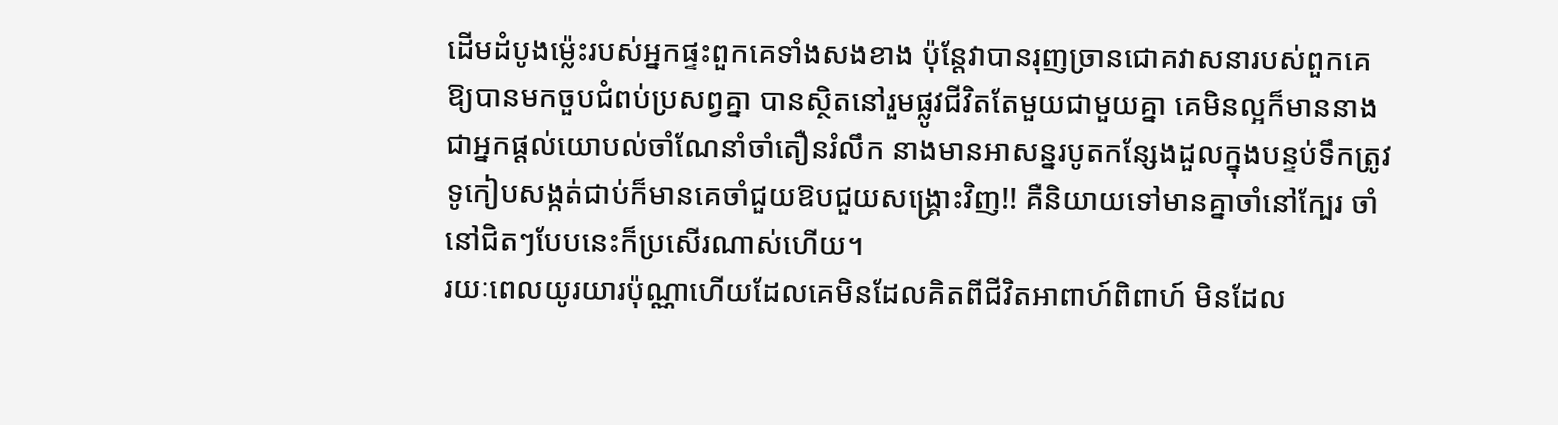ដើមដំបូងម៉្លេះរបស់អ្នកផ្ទះពួកគេទាំងសងខាង ប៉ុន្តែវាបានរុញច្រានជោគវាសនារបស់ពួកគេឱ្យបានមកចួបជំពប់ប្រសព្វគ្នា បានស្ថិតនៅរួមផ្លូវជីវិតតែមួយជាមួយគ្នា គេមិនល្អក៏មាននាងជាអ្នកផ្ដល់យោបល់ចាំណែនាំចាំតឿនរំលឹក នាងមានអាសន្នរបូតកន្សែងដួលក្នុងបន្ទប់ទឹកត្រូវទូកៀបសង្កត់ជាប់ក៏មានគេចាំជួយឱបជួយសង្រ្គោះវិញ!! គឺនិយាយទៅមានគ្នាចាំនៅក្បែរ ចាំនៅជិតៗបែបនេះក៏ប្រសើរណាស់ហើយ។
រយៈពេលយូរយារប៉ុណ្ណាហើយដែលគេមិនដែលគិតពីជីវិតអាពាហ៍ពិពាហ៍ មិនដែល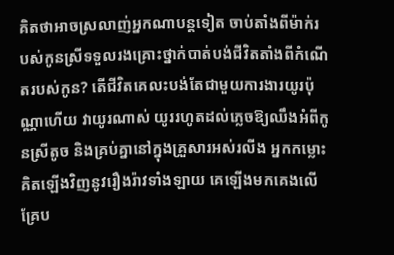គិតថាអាចស្រលាញ់អ្នកណាបន្តទៀត ចាប់តាំងពីម៉ាក់របស់កូនស្រីទទួលរងគ្រោះថ្នាក់បាត់បង់ជីវិតតាំងពីកំណើតរបស់កូន? តើជីវិតគេលះបង់តែជាមួយការងារយូរប៉ុណ្ណាហើយ វាយូរណាស់ យូររហូតដល់ភ្លេចឱ្យឈឹងអំពីកូនស្រីតូច និងគ្រប់គ្នានៅក្នុងគ្រួសារអស់រលីង អ្នកកម្លោះគិតឡើងវិញនូវរឿងរ៉ាវទាំងឡាយ គេឡើងមកគេងលើគ្រែប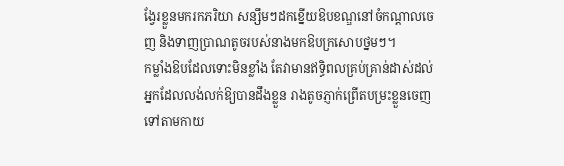ង្វែរខ្លួនមករកភរិយា សន្សឹមៗដកខ្នើយឱបខណ្ឌនៅចំកណ្ដាលចេញ និងទាញប្រាណតូចរបស់នាងមកឱបក្រសោបថ្នមៗ។
កម្លាំងឱបដែលទោះមិនខ្លាំង តែវាមានឥទ្ធិពលគ្រប់គ្រាន់ដាស់ដល់អ្នកដែលលង់លក់ឱ្យបានដឹងខ្លួន រាងតូចភ្ញាក់ព្រើតបម្រះខ្លួនចេញទៅតាមកាយ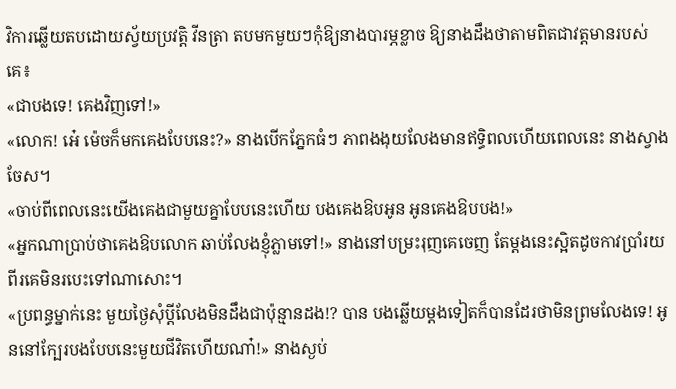វិការឆ្លើយតបដោយស្វ័យប្រវត្តិ វីនត្រា តបមកមួយៗកុំឱ្យនាងបារម្ភខ្លាច ឱ្យនាងដឹងថាតាមពិតជាវត្តមានរបស់គេ៖
«ជាបងទេ! គេងវិញទៅ!»
«លោក! អេ៎ ម៉េចក៏មកគេងបែបនេះ?» នាងបើកភ្នែកធំៗ ភាពងងុយលែងមានឥទ្ធិពលហើយពេលនេះ នាងស្វាងចែស។
«ចាប់ពីពេលនេះយើងគេងជាមួយគ្នាបែបនេះហើយ បងគេងឱបអូន អូនគេងឱបបង!»
«អ្នកណាប្រាប់ថាគេងឱបលោក ឆាប់លែងខ្ញុំភ្លាមទៅ!» នាងនៅបម្រះរុញគេចេញ តែម្ដងនេះស្អិតដូចកាវប្រាំរយពីរគេមិនរបេះទៅណាសោះ។
«ប្រពន្ធម្នាក់នេះ មួយថ្ងៃសុំប្ដីលែងមិនដឹងជាប៉ុន្មានដង!? បាន បងឆ្លើយម្ដងទៀតក៏បានដែរថាមិនព្រមលែងទេ! អូននៅក្បែរបងបែបនេះមួយជីវិតហើយណា៎!» នាងស្ងប់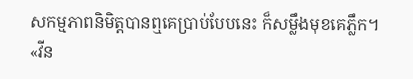សកម្មភាពនិមិត្តបានឮគេប្រាប់បែបនេះ ក៏សម្លឹងមុខគេភ្លឹក។
«វីន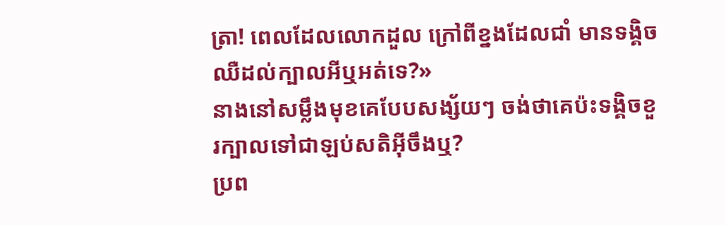ត្រា! ពេលដែលលោកដួល ក្រៅពីខ្នងដែលជាំ មានទង្គិចឈឺដល់ក្បាលអីឬអត់ទេ?»
នាងនៅសម្លឹងមុខគេបែបសង្ស័យៗ ចង់ថាគេប៉ះទង្គិចខួរក្បាលទៅជាឡប់សតិអ៊ីចឹងឬ?
ប្រព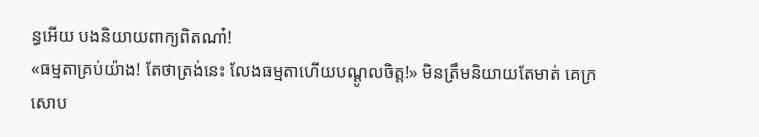ន្ធអើយ បងនិយាយពាក្យពិតណា៎!
«ធម្មតាគ្រប់យ៉ាង! តែថាត្រង់នេះ លែងធម្មតាហើយបណ្ដូលចិត្ត!» មិនត្រឹមនិយាយតែមាត់ គេក្រសោប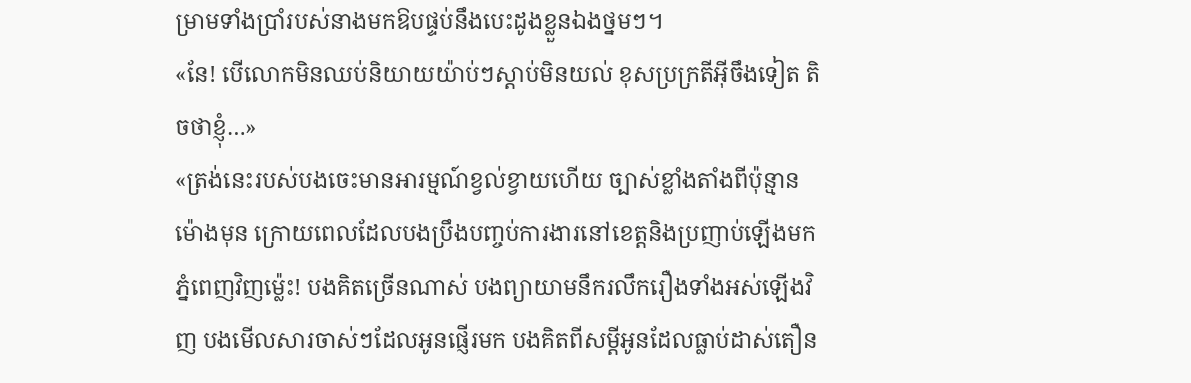ម្រាមទាំងប្រាំរបស់នាងមកឱបផ្ទប់នឹងបេះដូងខ្លួនឯងថ្នមៗ។
«នែ! បើលោកមិនឈប់និយាយយ៉ាប់ៗស្ដាប់មិនយល់ ខុសប្រក្រតីអ៊ីចឹងទៀត តិចថាខ្ញុំ…»
«ត្រង់នេះរបស់បងចេះមានអារម្មណ៍ខ្វល់ខ្វាយហើយ ច្បាស់ខ្លាំងតាំងពីប៉ុន្មានម៉ោងមុន ក្រោយពេលដែលបងប្រឹងបញ្ចប់ការងារនៅខេត្តនិងប្រញាប់ឡើងមកភ្នំពេញវិញម៉្លេះ! បងគិតច្រើនណាស់ បងព្យាយាមនឹករលឹករឿងទាំងអស់ឡើងវិញ បងមើលសារចាស់ៗដែលអូនផ្ញើរមក បងគិតពីសម្ដីអូនដែលធ្លាប់ដាស់តឿន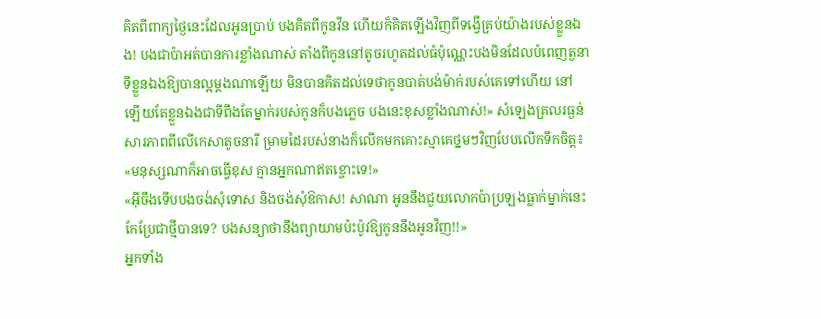គិតពីពាក្យថ្ងៃនេះដែលអូនប្រាប់ បងគិតពីកូនវីន ហើយក៏គិតឡើងវិញពីទង្វើគ្រប់យ៉ាងរបស់ខ្លួនឯង! បងជាប៉ាអត់បានការខ្លាំងណាស់ តាំងពីកូននៅតូចរហូតដល់ធំប៉ុណ្ណេះបងមិនដែលបំពេញតួនាទីខ្លួនឯងឱ្យបានល្អម្ដងណាឡើយ មិនបានគិតដល់ទេថាកូនបាត់បង់ម៉ាក់របស់គេទៅហើយ នៅឡើយតែខ្លួនឯងជាទីពឹងតែម្នាក់របស់កូនក៏បងភ្លេច បងនេះខុសខ្លាំងណាស់!» សំឡេងគ្រលរធ្ងន់សារភាពពីលើកេសាតូចនារី ម្រាមដៃរបស់នាងក៏លើកមកគោះស្មាគេថ្នមៗវិញបែបលើកទឹកចិត្ត៖
«មនុស្សណាក៏អាចធ្វើខុស គ្មានអ្នកណាឥតខ្ចោះទេ!»
«អ៊ីចឹងទើបបងចង់សុំទោស និងចង់សុំឱកាស! សាណា អូននឹងជួយលោកប៉ាប្រឡងធ្លាក់ម្នាក់នេះកែប្រែជាថ្មីបានទេ? បងសន្យាថានឹងព្យាយាមប៉ះប៉ូវឱ្យកូននឹងអូនវិញ!!»
អ្នកទាំង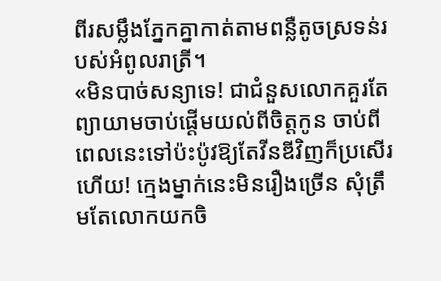ពីរសម្លឹងភ្នែកគ្នាកាត់តាមពន្លឺតូចស្រទន់របស់អំពូលរាត្រី។
«មិនបាច់សន្យាទេ! ជាជំនួសលោកគួរតែព្យាយាមចាប់ផ្ដើមយល់ពីចិត្តកូន ចាប់ពីពេលនេះទៅប៉ះប៉ូវឱ្យតែវីនឌីវិញក៏ប្រសើរហើយ! ក្មេងម្នាក់នេះមិនរឿងច្រើន សុំត្រឹមតែលោកយកចិ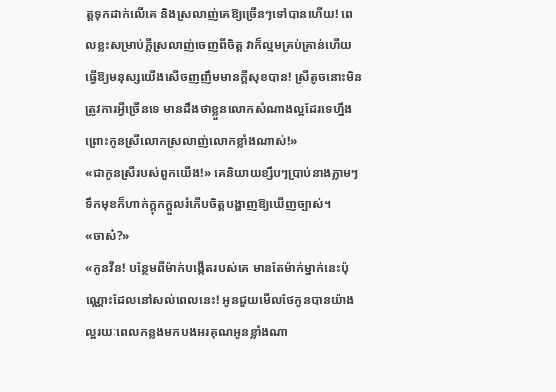ត្តទុកដាក់លើគេ និងស្រលាញ់គេឱ្យច្រើនៗទៅបានហើយ! ពេលខ្លះសម្រាប់ក្ដីស្រលាញ់ចេញពីចិត្ត វាក៏ល្មមគ្រប់គ្រាន់ហើយធ្វើឱ្យមនុស្សយើងសើចញញឹមមានក្ដីសុខបាន! ស្រីតូចនោះមិនត្រូវការអ្វីច្រើនទេ មានដឹងថាខ្លួនលោកសំណាងល្អដែរទេហ្នឹង ព្រោះកូនស្រីលោកស្រលាញ់លោកខ្លាំងណាស់!»
«ជាកូនស្រីរបស់ពួកយើង!» គេនិយាយខ្សឹបៗប្រាប់នាងភ្លាមៗ ទឹកមុខក៏ហាក់ក្ដុកក្ដួលរំភើបចិត្តបង្ហាញឱ្យឃើញច្បាស់។
«ចាស៎?»
«កូនវីន! បន្ថែមពីម៉ាក់បង្កើតរបស់គេ មានតែម៉ាក់ម្នាក់នេះប៉ុណ្ណោះដែលនៅសល់ពេលនេះ! អូនជួយមើលថែកូនបានយ៉ាងល្អរយៈពេលកន្លងមកបងអរគុណអូនខ្លាំងណា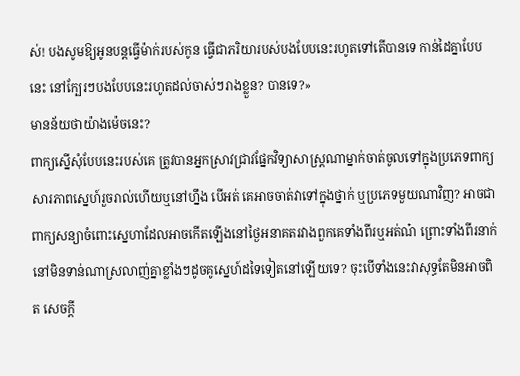ស់! បងសូមឱ្យអូនបន្តធ្វើម៉ាក់របស់កូន ធ្វើជាភរិយារបស់បងបែបនេះរហូតទៅតើបានទេ កាន់ដៃគ្នាបែបនេះ នៅក្បែរៗបងបែបនេះរហូតដល់ចាស់ៗរាងខ្លួន? បានទេ?»
មានន័យថាយ៉ាងម៉េចនេះ?
ពាក្យស្នើសុំបែបនេះរបស់គេ ត្រូវបានអ្នកស្រាវជ្រាវផ្នែកវិទ្យាសាស្រ្ដណាម្នាក់ចាត់ចូលទៅក្នុងប្រភេទពាក្យសារភាពស្នេហ៍រួចរាល់ហើយឬនៅហ្នឹង បើអត់ គេអាចចាត់វាទៅក្នុងថ្នាក់ ឬប្រភេទមួយណាវិញ? អាចជាពាក្យសន្យាចំពោះស្នេហាដែលអាចកើតឡើងនៅថ្ងៃអនាគតរវាងពួកគេទាំងពីរឬអត់ណ៎ ព្រោះទាំងពីរនាក់នៅមិនទាន់ណាស្រលាញ់គ្នាខ្លាំងៗដូចគូស្នេហ៍ដទៃទៀតនៅឡើយទេ? ចុះបើទាំងនេះវាសុទ្ធតែមិនអាចពិត សេចក្ដី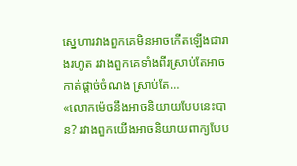ស្នេហារវាងពួកគេមិនអាចកើតឡើងជារាងរហូត រវាងពួកគេទាំងពីរស្រាប់តែអាចកាត់ផ្ដាច់ចំណង ស្រាប់តែ…
«លោកម៉េចនឹងអាចនិយាយបែបនេះបាន? រវាងពួកយើងអាចនិយាយពាក្យបែប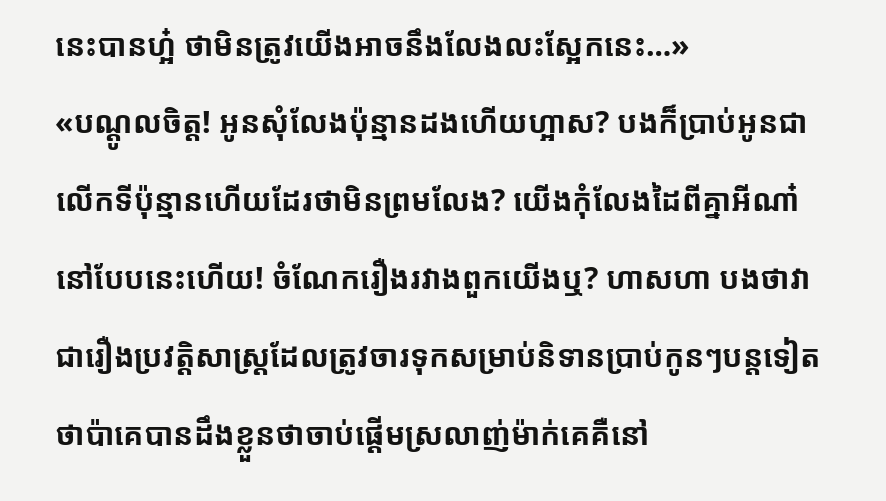នេះបានហ្អ៎ ថាមិនត្រូវយើងអាចនឹងលែងលះស្អែកនេះ…»
«បណ្ដូលចិត្ត! អូនសុំលែងប៉ុន្មានដងហើយហ្អាស? បងក៏ប្រាប់អូនជាលើកទីប៉ុន្មានហើយដែរថាមិនព្រមលែង? យើងកុំលែងដៃពីគ្នាអីណា៎ នៅបែបនេះហើយ! ចំណែករឿងរវាងពួកយើងឬ? ហាសហា បងថាវាជារឿងប្រវត្តិសាស្រ្តដែលត្រូវចារទុកសម្រាប់និទានប្រាប់កូនៗបន្តទៀត ថាប៉ាគេបានដឹងខ្លួនថាចាប់ផ្ដើមស្រលាញ់ម៉ាក់គេគឺនៅ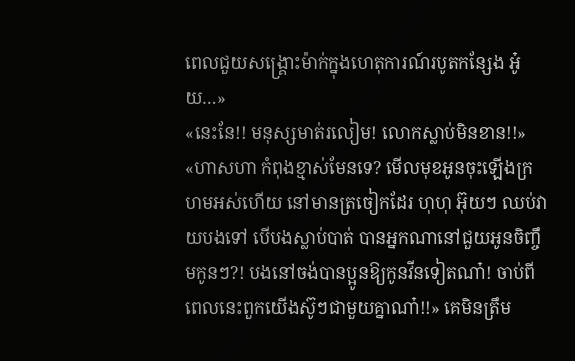ពេលជួយសង្រ្គោះម៉ាក់ក្នុងហេតុការណ៍របូតកន្សែង អូ៎យ…»
«នេះនែ!! មនុស្សមាត់រលៀម! លោកស្លាប់មិនខាន!!»
«ហាសហា កំពុងខ្មាស់មែនទេ? មើលមុខអូនចុះឡើងក្រហមអស់ហើយ នៅមានត្រចៀកដែរ ហុហុ អ៊ុយៗ ឈប់វាយបងទៅ បើបងស្លាប់បាត់ បានអ្នកណានៅជួយអូនចិញ្ចឹមកូនៗ?! បងនៅចង់បានប្អូនឱ្យកូនវីនទៀតណា៎! ចាប់ពីពេលនេះពួកយើងស៊ូៗជាមួយគ្នាណា៎!!» គេមិនត្រឹម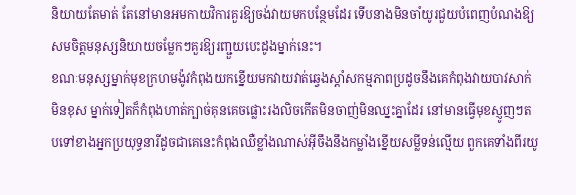និយាយតែមាត់ តែនៅមានអមកាយវិការគួរឱ្យចង់វាយមកបន្ថែមដែរ ទើបនាងមិនចាំយូរជួយបំពេញបំណងឱ្យសមចិត្តមនុស្សនិយាយចម្លែកៗគួរឱ្យរញ្ជួយបេះដូងម្នាក់នេះ។
ខណៈមនុស្សម្នាក់មុខក្រហមង៉ូវកំពុងយកខ្នើយមកវាយវាត់ឆ្វេងស្ដាំសកម្មភាពប្រដូចនឹងគេកំពុងវាយបាវសាក់មិនខុស ម្នាក់ទៀតក៏កំពុងហាត់ក្បាច់គុនគេចផ្លោះរងលិចកើតមិនចាញ់មិនឈ្នះគ្នាដែរ នៅមានធ្វើមុខស្ញូញៗតបទៅខាងអ្នកប្រយុទ្ធនារីដូចជាគេនេះកំពុងឈឺខ្លាំងណាស់អ៊ីចឹងនឹងកម្លាំងខ្នើយសម្លីទន់ល្មើយ ពួកគេទាំងពីរយូ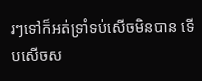រៗទៅក៏អត់ទ្រាំទប់សើចមិនបាន ទើបសើចស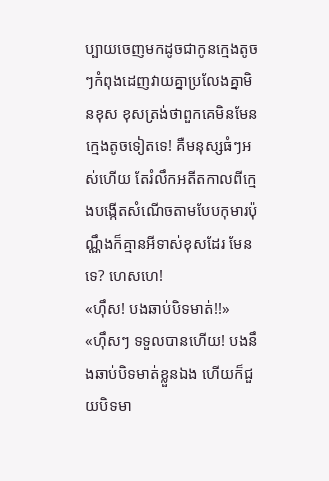ប្បាយចេញមកដូចជាកូនក្មេងតូចៗកំពុងដេញវាយគ្នាប្រលែងគ្នាមិនខុស ខុសត្រង់ថាពួកគេមិនមែនក្មេងតូចទៀតទេ! គឺមនុស្សធំៗអស់ហើយ តែរំលឹកអតីតកាលពីក្មេងបង្កើតសំណើចតាមបែបកុមារប៉ុណ្ណឹងក៏គ្មានអីទាស់ខុសដែរ មែនទេ? ហេសហេ!
«ហ៊ឹស! បងឆាប់បិទមាត់!!»
«ហ៊ឹសៗ ទទួលបានហើយ! បងនឹងឆាប់បិទមាត់ខ្លួនឯង ហើយក៏ជួយបិទមា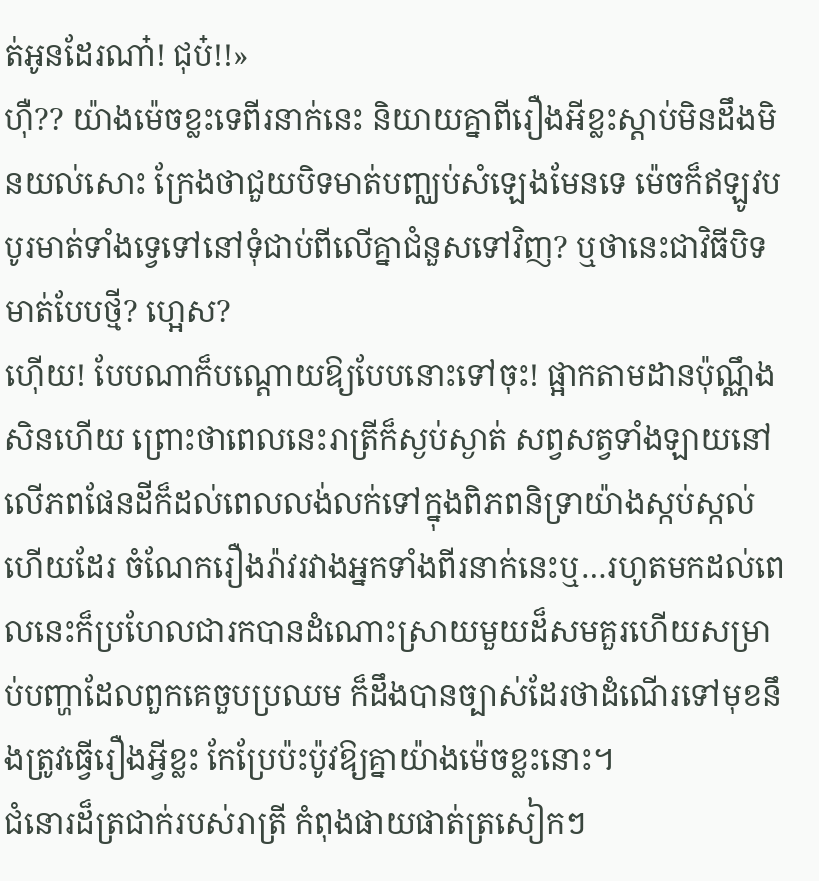ត់អូនដែរណា៎! ជុប៎!!»
ហ៊ឺ?? យ៉ាងម៉េចខ្លះទេពីរនាក់នេះ និយាយគ្នាពីរឿងអីខ្លះស្ដាប់មិនដឹងមិនយល់សោះ ក្រែងថាជួយបិទមាត់បញ្ឈប់សំឡេងមែនទេ ម៉េចក៏ឥឡូវបបូរមាត់ទាំងទ្វេទៅនៅទុំជាប់ពីលើគ្នាជំនួសទៅវិញ? ឬថានេះជាវិធីបិទមាត់បែបថ្មី? ហ្អេស?
ហ៊ើយ! បែបណាក៏បណ្ដោយឱ្យបែបនោះទៅចុះ! ផ្អាកតាមដានប៉ុណ្ណឹងសិនហើយ ព្រោះថាពេលនេះរាត្រីក៏ស្ងប់ស្ងាត់ សព្វសត្វទាំងឡាយនៅលើភពផែនដីក៏ដល់ពេលលង់លក់ទៅក្នុងពិភពនិទ្រាយ៉ាងស្កប់ស្កល់ហើយដែរ ចំណែករឿងរ៉ាវរវាងអ្នកទាំងពីរនាក់នេះឬ…រហូតមកដល់ពេលនេះក៏ប្រហែលជារកបានដំណោះស្រាយមួយដ៏សមគួរហើយសម្រាប់បញ្ហាដែលពួកគេចួបប្រឈម ក៏ដឹងបានច្បាស់ដែរថាដំណើរទៅមុខនឹងត្រូវធ្វើរឿងអ្វីខ្លះ កែប្រែប៉ះប៉ូវឱ្យគ្នាយ៉ាងម៉េចខ្លះនោះ។
ជំនោរដ៏ត្រជាក់របស់រាត្រី កំពុងផាយផាត់ត្រសៀកៗ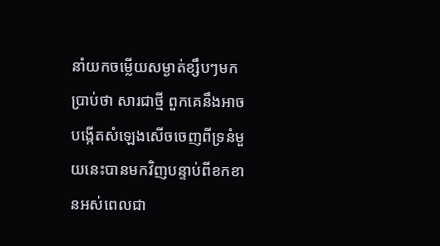នាំយកចម្លើយសម្ងាត់ខ្សឹបៗមកប្រាប់ថា សារជាថ្មី ពួកគេនឹងអាចបង្កើតសំឡេងសើចចេញពីទ្រនំមួយនេះបានមកវិញបន្ទាប់ពីខកខានអស់ពេលជា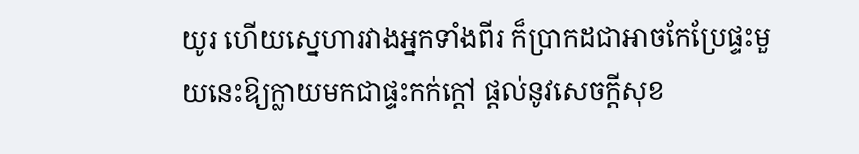យូរ ហើយស្នេហារវាងអ្នកទាំងពីរ ក៏ប្រាកដជាអាចកែប្រែផ្ទះមួយនេះឱ្យក្លាយមកជាផ្ទះកក់ក្ដៅ ផ្ដល់នូវសេចក្ដីសុខ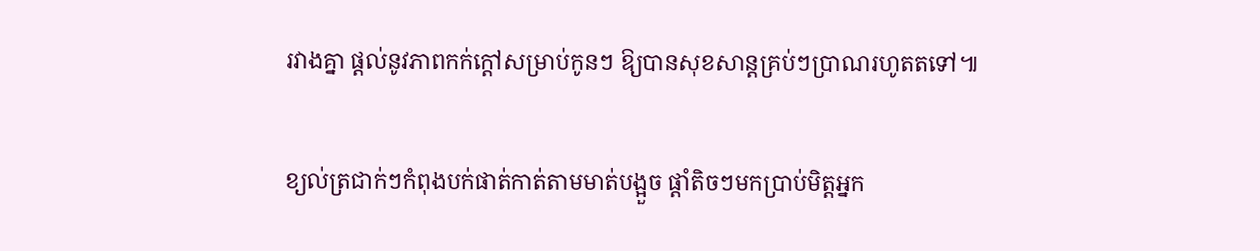រវាងគ្នា ផ្ដល់នូវភាពកក់ក្ដៅសម្រាប់កូនៗ ឱ្យបានសុខសាន្តគ្រប់ៗប្រាណរហូតតទៅ៕

ខ្យល់ត្រជាក់ៗកំពុងបក់ផាត់កាត់តាមមាត់បង្អួច ផ្ដាំតិចៗមកប្រាប់មិត្តអ្នក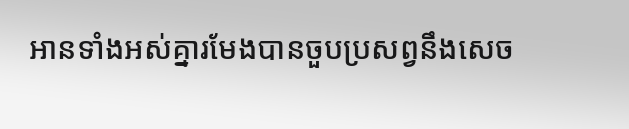អានទាំងអស់គ្នារមែងបានចួបប្រសព្វនឹងសេច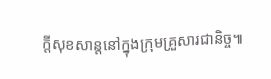ក្ដីសុខសាន្តនៅក្នុងក្រុមគ្រួសារជានិច្ច៕